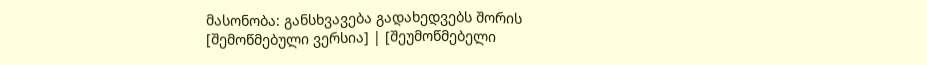მასონობა: განსხვავება გადახედვებს შორის
[შემოწმებული ვერსია] | [შეუმოწმებელი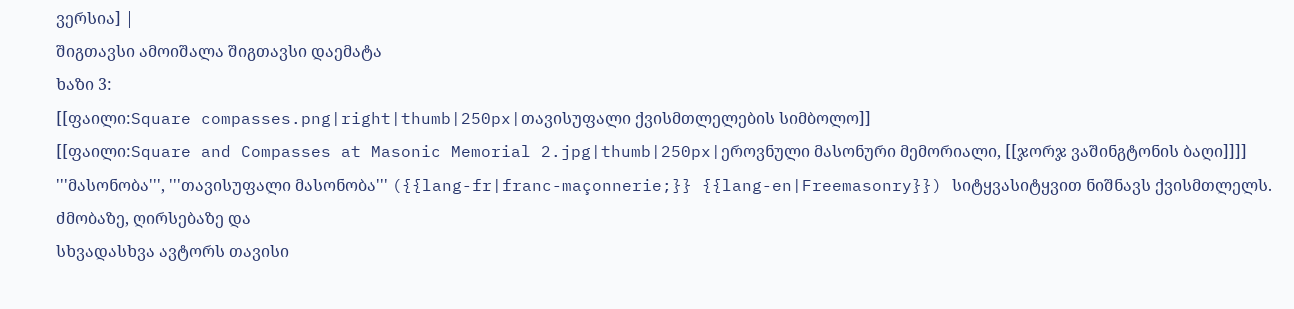ვერსია] |
შიგთავსი ამოიშალა შიგთავსი დაემატა
ხაზი 3:
[[ფაილი:Square compasses.png|right|thumb|250px|თავისუფალი ქვისმთლელების სიმბოლო]]
[[ფაილი:Square and Compasses at Masonic Memorial 2.jpg|thumb|250px|ეროვნული მასონური მემორიალი, [[ჯორჯ ვაშინგტონის ბაღი]]]]
'''მასონობა''', '''თავისუფალი მასონობა''' ({{lang-fr|franc-maçonnerie;}} {{lang-en|Freemasonry}}) სიტყვასიტყვით ნიშნავს ქვისმთლელს. ძმობაზე, ღირსებაზე და
სხვადასხვა ავტორს თავისი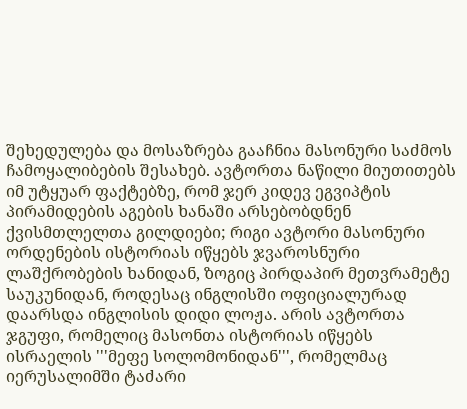შეხედულება და მოსაზრება გააჩნია მასონური საძმოს ჩამოყალიბების შესახებ. ავტორთა ნაწილი მიუთითებს იმ უტყუარ ფაქტებზე, რომ ჯერ კიდევ ეგვიპტის პირამიდების აგების ხანაში არსებობდნენ ქვისმთლელთა გილდიები; რიგი ავტორი მასონური ორდენების ისტორიას იწყებს ჯვაროსნური ლაშქრობების ხანიდან, ზოგიც პირდაპირ მეთვრამეტე საუკუნიდან, როდესაც ინგლისში ოფიციალურად დაარსდა ინგლისის დიდი ლოჟა. არის ავტორთა ჯგუფი, რომელიც მასონთა ისტორიას იწყებს ისრაელის '''მეფე სოლომონიდან''', რომელმაც იერუსალიმში ტაძარი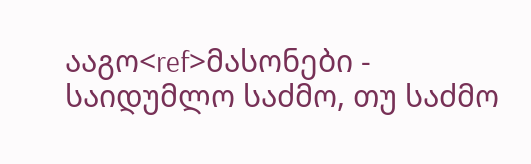ააგო<ref>მასონები - საიდუმლო საძმო, თუ საძმო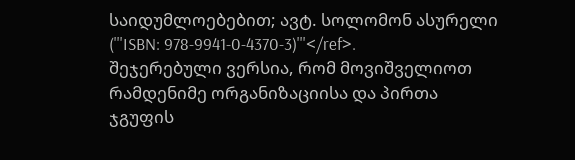საიდუმლოებებით; ავტ. სოლომონ ასურელი ('''ISBN: 978-9941-0-4370-3)'''</ref>.
შეჯერებული ვერსია, რომ მოვიშველიოთ რამდენიმე ორგანიზაციისა და პირთა ჯგუფის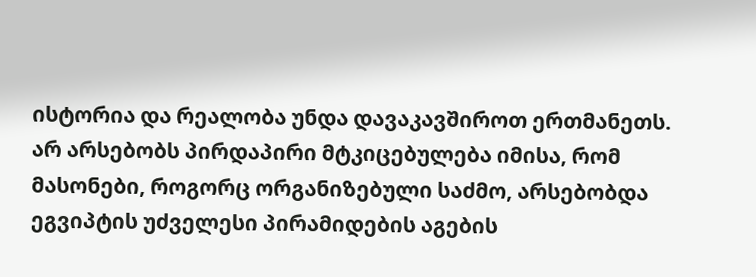ისტორია და რეალობა უნდა დავაკავშიროთ ერთმანეთს. არ არსებობს პირდაპირი მტკიცებულება იმისა, რომ მასონები, როგორც ორგანიზებული საძმო, არსებობდა ეგვიპტის უძველესი პირამიდების აგების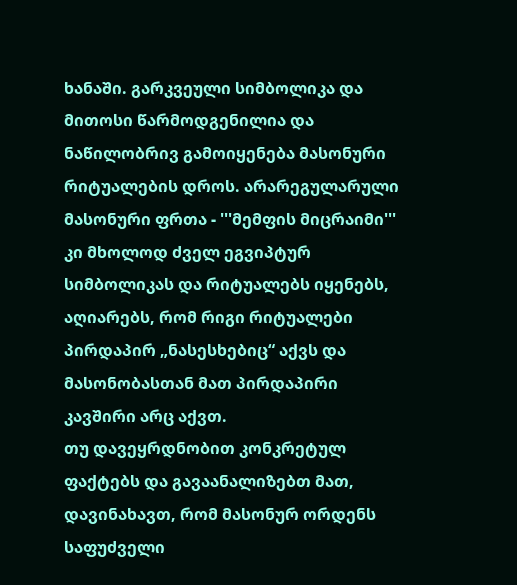ხანაში. გარკვეული სიმბოლიკა და მითოსი წარმოდგენილია და ნაწილობრივ გამოიყენება მასონური რიტუალების დროს. არარეგულარული მასონური ფრთა - '''მემფის მიცრაიმი''' კი მხოლოდ ძველ ეგვიპტურ სიმბოლიკას და რიტუალებს იყენებს, აღიარებს, რომ რიგი რიტუალები პირდაპირ „ნასესხებიც“ აქვს და მასონობასთან მათ პირდაპირი კავშირი არც აქვთ.
თუ დავეყრდნობით კონკრეტულ ფაქტებს და გავაანალიზებთ მათ, დავინახავთ, რომ მასონურ ორდენს საფუძველი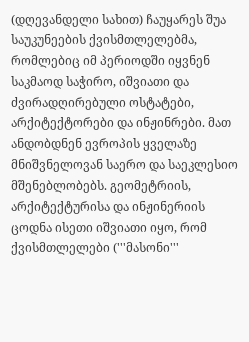(დღევანდელი სახით) ჩაუყარეს შუა საუკუნეების ქვისმთლელებმა, რომლებიც იმ პერიოდში იყვნენ საკმაოდ საჭირო, იშვიათი და ძვირადღირებული ოსტატები, არქიტექტორები და ინჟინრები. მათ ანდობდნენ ევროპის ყველაზე მნიშვნელოვან საერო და საეკლესიო მშენებლობებს. გეომეტრიის, არქიტექტურისა და ინჟინერიის ცოდნა ისეთი იშვიათი იყო, რომ ქვისმთლელები ('''მასონი'''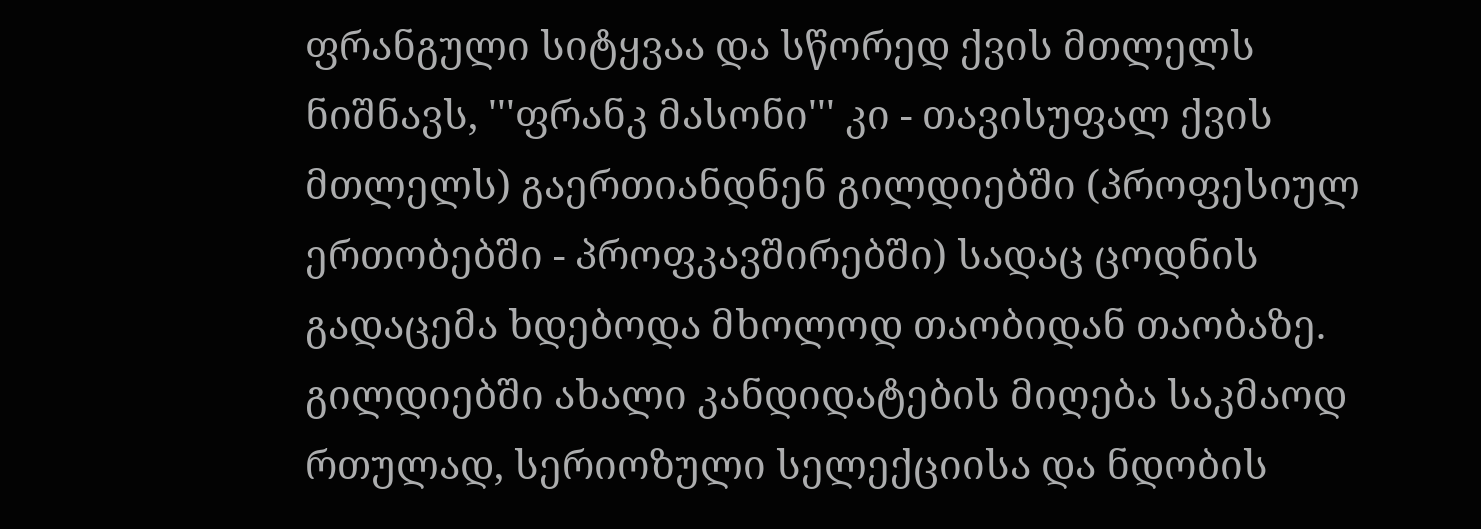ფრანგული სიტყვაა და სწორედ ქვის მთლელს ნიშნავს, '''ფრანკ მასონი''' კი - თავისუფალ ქვის მთლელს) გაერთიანდნენ გილდიებში (პროფესიულ ერთობებში - პროფკავშირებში) სადაც ცოდნის გადაცემა ხდებოდა მხოლოდ თაობიდან თაობაზე. გილდიებში ახალი კანდიდატების მიღება საკმაოდ რთულად, სერიოზული სელექციისა და ნდობის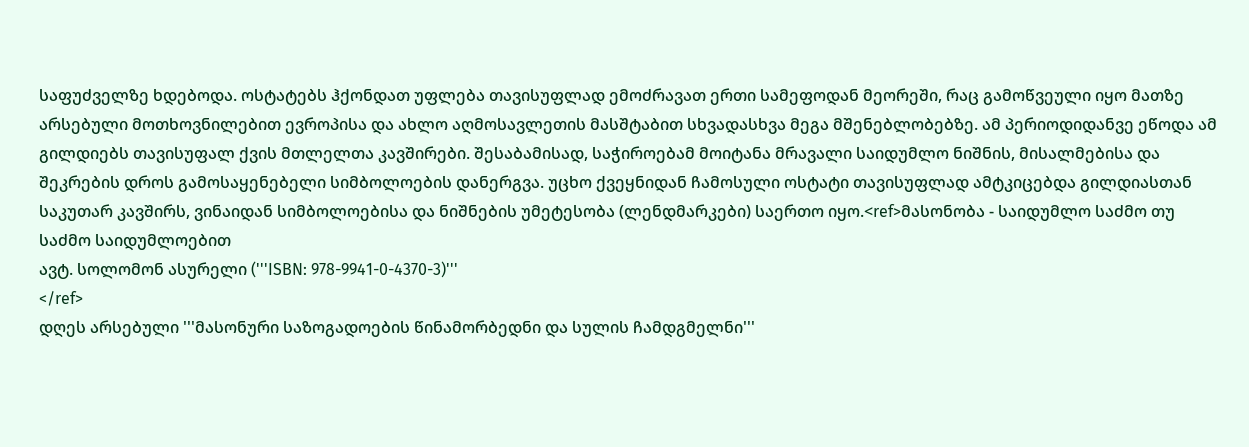საფუძველზე ხდებოდა. ოსტატებს ჰქონდათ უფლება თავისუფლად ემოძრავათ ერთი სამეფოდან მეორეში, რაც გამოწვეული იყო მათზე არსებული მოთხოვნილებით ევროპისა და ახლო აღმოსავლეთის მასშტაბით სხვადასხვა მეგა მშენებლობებზე. ამ პერიოდიდანვე ეწოდა ამ გილდიებს თავისუფალ ქვის მთლელთა კავშირები. შესაბამისად, საჭიროებამ მოიტანა მრავალი საიდუმლო ნიშნის, მისალმებისა და შეკრების დროს გამოსაყენებელი სიმბოლოების დანერგვა. უცხო ქვეყნიდან ჩამოსული ოსტატი თავისუფლად ამტკიცებდა გილდიასთან საკუთარ კავშირს, ვინაიდან სიმბოლოებისა და ნიშნების უმეტესობა (ლენდმარკები) საერთო იყო.<ref>მასონობა - საიდუმლო საძმო თუ საძმო საიდუმლოებით
ავტ. სოლომონ ასურელი ('''ISBN: 978-9941-0-4370-3)'''
</ref>
დღეს არსებული '''მასონური საზოგადოების წინამორბედნი და სულის ჩამდგმელნი'''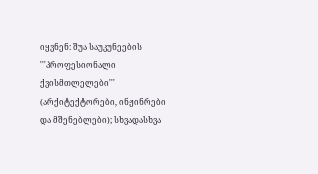იყვნენ: შუა საუკუნეების '''პროფესიონალი ქვისმთლელები''' (არქიტექტორები, ინჟინრები და მშენებლები); სხვადასხვა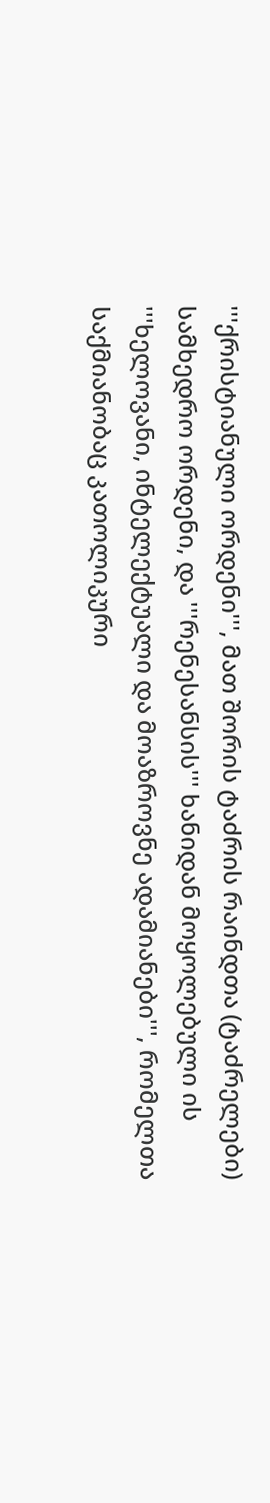'''ქრისტიანული ორდენი''', მათ შორის ტაძრის რაინდთა (ტაძრელები) სამხედრო ორდენი, და '''რენესანსის''' ხანიდან მოყოლებული ის '''ხელოვანი, ინტელექტუალი და მოაზროვნე ადამიანები''', რომელთა საქმიანობაც კათოლიკური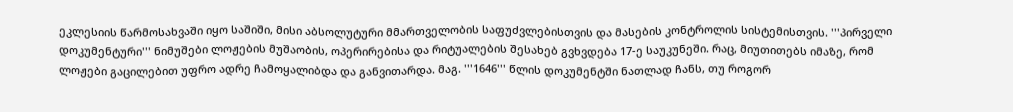ეკლესიის წარმოსახვაში იყო საშიში, მისი აბსოლუტური მმართველობის საფუძვლებისთვის და მასების კონტროლის სისტემისთვის. '''პირველი დოკუმენტური''' ნიმუშები ლოჟების მუშაობის, ოპერირებისა და რიტუალების შესახებ გვხვდება 17-ე საუკუნეში. რაც, მიუთითებს იმაზე, რომ ლოჟები გაცილებით უფრო ადრე ჩამოყალიბდა და განვითარდა. მაგ. '''1646''' წლის დოკუმენტში ნათლად ჩანს, თუ როგორ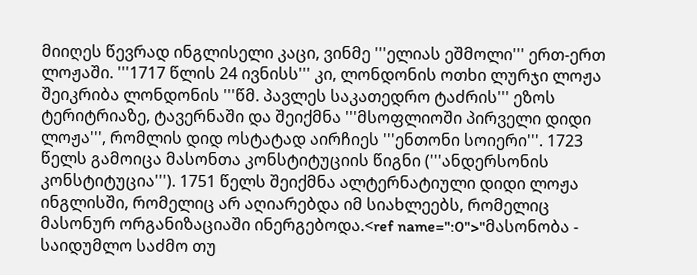მიიღეს წევრად ინგლისელი კაცი, ვინმე '''ელიას ეშმოლი''' ერთ-ერთ ლოჟაში. '''1717 წლის 24 ივნისს''' კი, ლონდონის ოთხი ლურჯი ლოჟა შეიკრიბა ლონდონის '''წმ. პავლეს საკათედრო ტაძრის''' ეზოს ტერიტრიაზე, ტავერნაში და შეიქმნა '''მსოფლიოში პირველი დიდი ლოჟა''', რომლის დიდ ოსტატად აირჩიეს '''ენთონი სოიერი'''. 1723 წელს გამოიცა მასონთა კონსტიტუციის წიგნი ('''ანდერსონის კონსტიტუცია'''). 1751 წელს შეიქმნა ალტერნატიული დიდი ლოჟა ინგლისში, რომელიც არ აღიარებდა იმ სიახლეებს, რომელიც მასონურ ორგანიზაციაში ინერგებოდა.<ref name=":0">"მასონობა - საიდუმლო საძმო თუ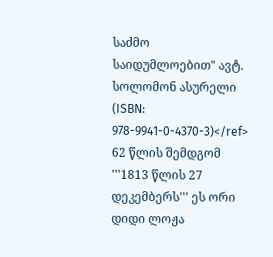საძმო საიდუმლოებით" ავტ. სოლომონ ასურელი (ISBN: 978-9941-0-4370-3)</ref> 62 წლის შემდგომ '''1813 წლის 27 დეკემბერს''' ეს ორი დიდი ლოჟა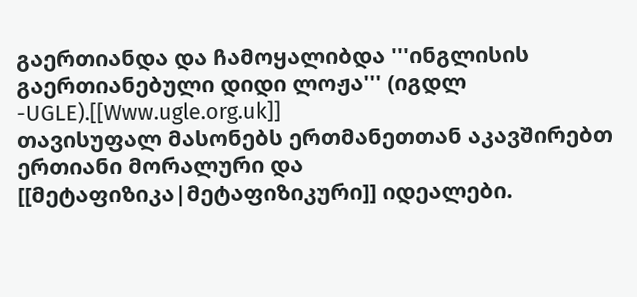გაერთიანდა და ჩამოყალიბდა '''ინგლისის გაერთიანებული დიდი ლოჟა''' (იგდლ -UGLE).[[Www.ugle.org.uk]]
თავისუფალ მასონებს ერთმანეთთან აკავშირებთ ერთიანი მორალური და [[მეტაფიზიკა|მეტაფიზიკური]] იდეალები.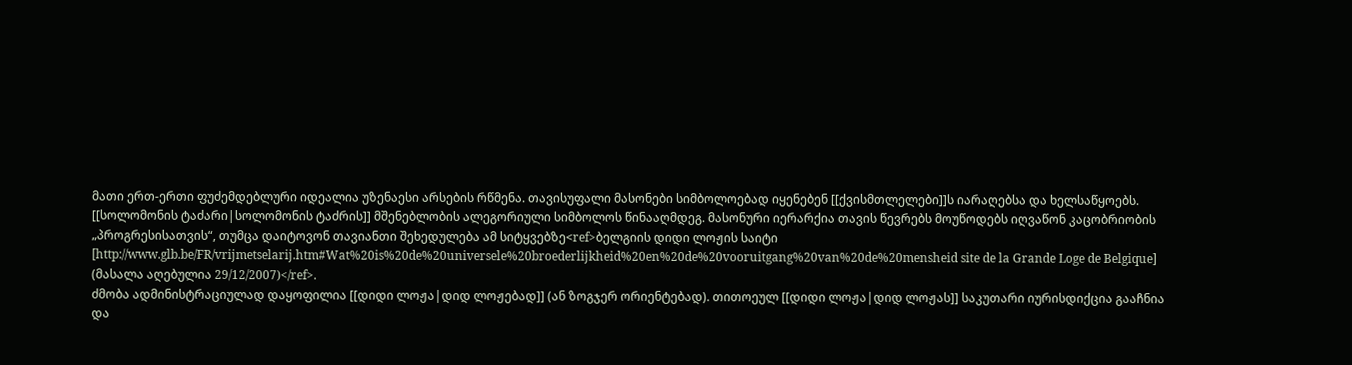მათი ერთ-ერთი ფუძემდებლური იდეალია უზენაესი არსების რწმენა. თავისუფალი მასონები სიმბოლოებად იყენებენ [[ქვისმთლელები]]ს იარაღებსა და ხელსაწყოებს. [[სოლომონის ტაძარი|სოლომონის ტაძრის]] მშენებლობის ალეგორიული სიმბოლოს წინააღმდეგ. მასონური იერარქია თავის წევრებს მოუწოდებს იღვაწონ კაცობრიობის „პროგრესისათვის“, თუმცა დაიტოვონ თავიანთი შეხედულება ამ სიტყვებზე<ref>ბელგიის დიდი ლოჟის საიტი [http://www.glb.be/FR/vrijmetselarij.htm#Wat%20is%20de%20universele%20broederlijkheid%20en%20de%20vooruitgang%20van%20de%20mensheid site de la Grande Loge de Belgique] (მასალა აღებულია 29/12/2007)</ref>.
ძმობა ადმინისტრაციულად დაყოფილია [[დიდი ლოჟა|დიდ ლოჟებად]] (ან ზოგჯერ ორიენტებად). თითოეულ [[დიდი ლოჟა|დიდ ლოჟას]] საკუთარი იურისდიქცია გააჩნია და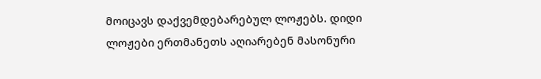მოიცავს დაქვემდებარებულ ლოჟებს. დიდი ლოჟები ერთმანეთს აღიარებენ მასონური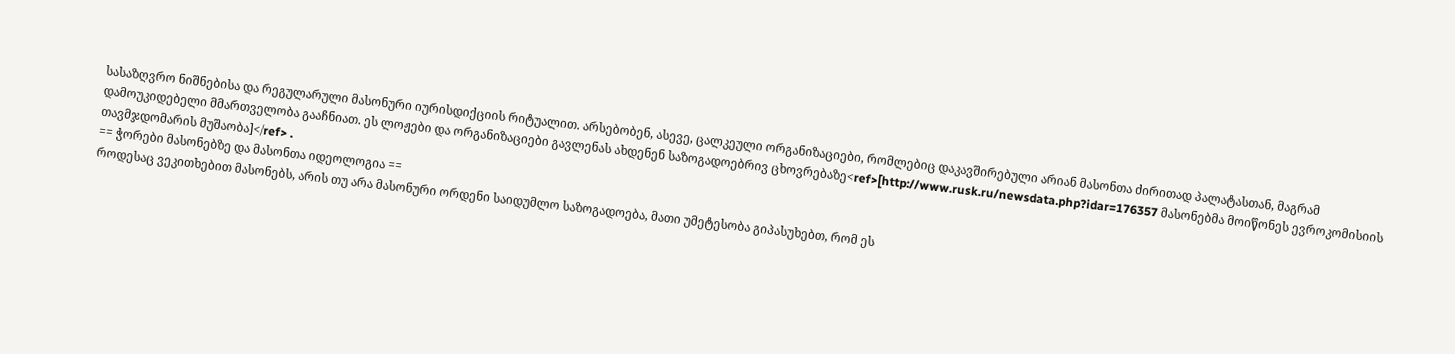სასაზღვრო ნიშნებისა და რეგულარული მასონური იურისდიქციის რიტუალით. არსებობენ, ასევე, ცალკეული ორგანიზაციები, რომლებიც დაკავშირებული არიან მასონთა ძირითად პალატასთან, მაგრამ დამოუკიდებელი მმართველობა გააჩნიათ. ეს ლოჟები და ორგანიზაციები გავლენას ახდენენ საზოგადოებრივ ცხოვრებაზე<ref>[http://www.rusk.ru/newsdata.php?idar=176357 მასონებმა მოიწონეს ევროკომისიის თავმჯდომარის მუშაობა]</ref> .
== ჭორები მასონებზე და მასონთა იდეოლოგია ==
როდესაც ვეკითხებით მასონებს, არის თუ არა მასონური ორდენი საიდუმლო საზოგადოება, მათი უმეტესობა გიპასუხებთ, რომ ეს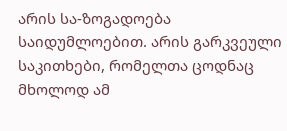არის სა-ზოგადოება საიდუმლოებით. არის გარკვეული საკითხები, რომელთა ცოდნაც მხოლოდ ამ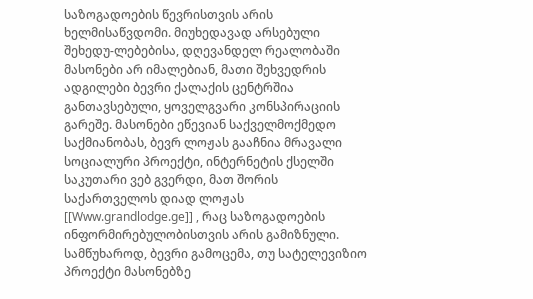საზოგადოების წევრისთვის არის ხელმისაწვდომი. მიუხედავად არსებული შეხედუ-ლებებისა, დღევანდელ რეალობაში მასონები არ იმალებიან, მათი შეხვედრის ადგილები ბევრი ქალაქის ცენტრშია განთავსებული, ყოველგვარი კონსპირაციის გარეშე. მასონები ეწევიან საქველმოქმედო საქმიანობას, ბევრ ლოჟას გააჩნია მრავალი სოციალური პროექტი, ინტერნეტის ქსელში საკუთარი ვებ გვერდი, მათ შორის საქართველოს დიად ლოჟას [[Www.grandlodge.ge]] , რაც საზოგადოების ინფორმირებულობისთვის არის გამიზნული.
სამწუხაროდ, ბევრი გამოცემა, თუ სატელევიზიო პროექტი მასონებზე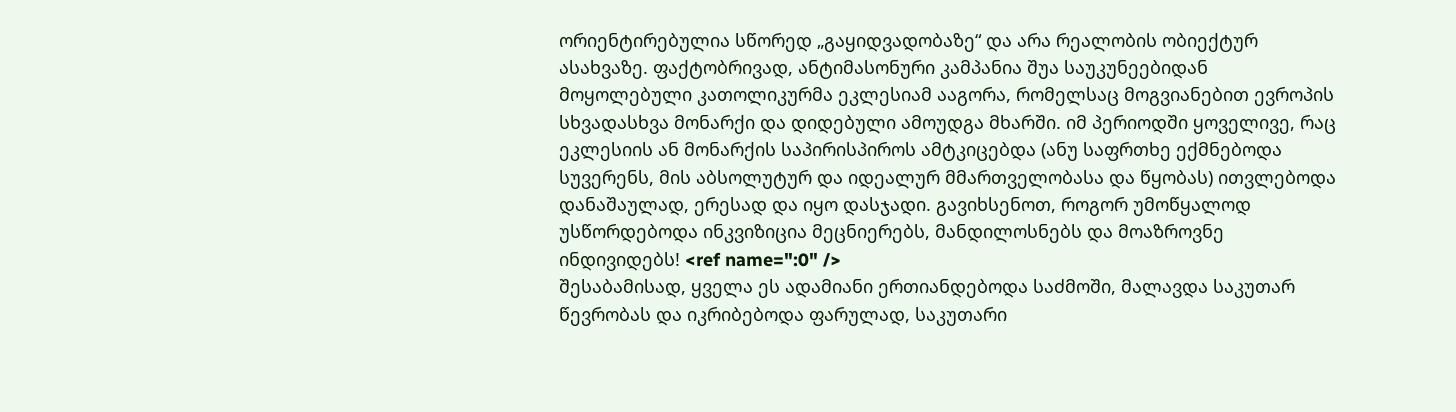ორიენტირებულია სწორედ „გაყიდვადობაზე“ და არა რეალობის ობიექტურ ასახვაზე. ფაქტობრივად, ანტიმასონური კამპანია შუა საუკუნეებიდან მოყოლებული კათოლიკურმა ეკლესიამ ააგორა, რომელსაც მოგვიანებით ევროპის სხვადასხვა მონარქი და დიდებული ამოუდგა მხარში. იმ პერიოდში ყოველივე, რაც ეკლესიის ან მონარქის საპირისპიროს ამტკიცებდა (ანუ საფრთხე ექმნებოდა სუვერენს, მის აბსოლუტურ და იდეალურ მმართველობასა და წყობას) ითვლებოდა დანაშაულად, ერესად და იყო დასჯადი. გავიხსენოთ, როგორ უმოწყალოდ უსწორდებოდა ინკვიზიცია მეცნიერებს, მანდილოსნებს და მოაზროვნე ინდივიდებს! <ref name=":0" />
შესაბამისად, ყველა ეს ადამიანი ერთიანდებოდა საძმოში, მალავდა საკუთარ წევრობას და იკრიბებოდა ფარულად, საკუთარი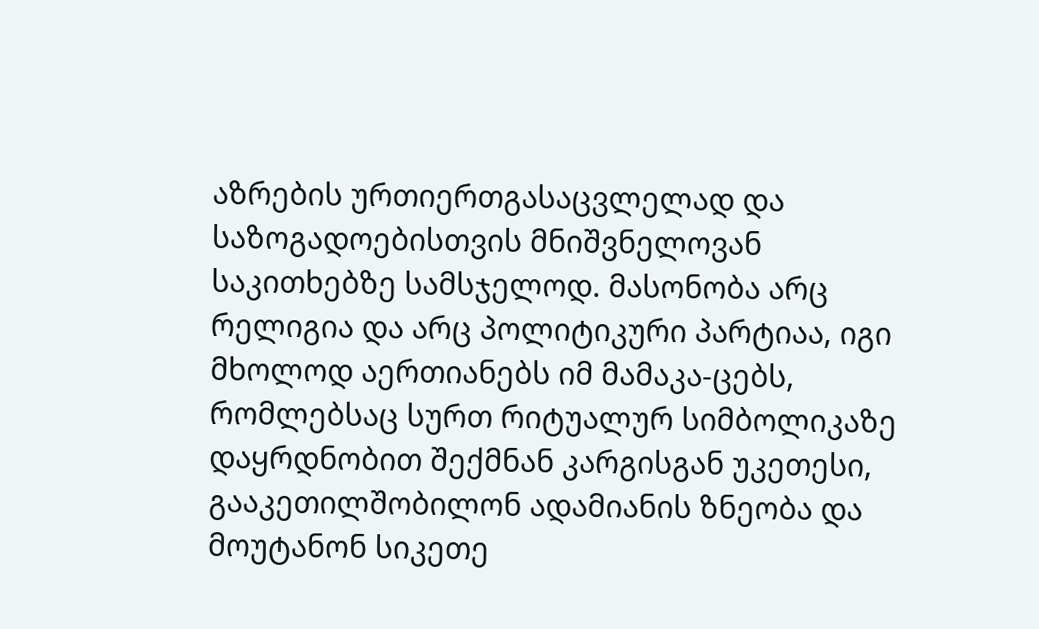აზრების ურთიერთგასაცვლელად და საზოგადოებისთვის მნიშვნელოვან საკითხებზე სამსჯელოდ. მასონობა არც რელიგია და არც პოლიტიკური პარტიაა, იგი მხოლოდ აერთიანებს იმ მამაკა-ცებს, რომლებსაც სურთ რიტუალურ სიმბოლიკაზე დაყრდნობით შექმნან კარგისგან უკეთესი, გააკეთილშობილონ ადამიანის ზნეობა და მოუტანონ სიკეთე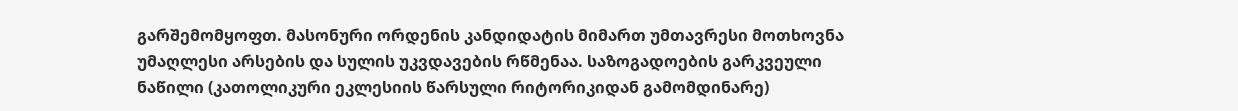გარშემომყოფთ. მასონური ორდენის კანდიდატის მიმართ უმთავრესი მოთხოვნა უმაღლესი არსების და სულის უკვდავების რწმენაა. საზოგადოების გარკვეული ნაწილი (კათოლიკური ეკლესიის წარსული რიტორიკიდან გამომდინარე)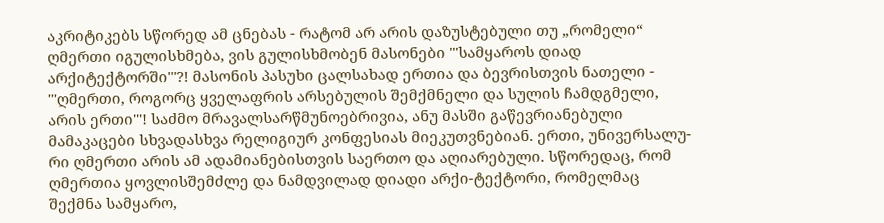აკრიტიკებს სწორედ ამ ცნებას - რატომ არ არის დაზუსტებული თუ „რომელი“ ღმერთი იგულისხმება, ვის გულისხმობენ მასონები '''სამყაროს დიად არქიტექტორში'''?! მასონის პასუხი ცალსახად ერთია და ბევრისთვის ნათელი - '''ღმერთი, როგორც ყველაფრის არსებულის შემქმნელი და სულის ჩამდგმელი, არის ერთი'''! საძმო მრავალსარწმუნოებრივია, ანუ მასში გაწევრიანებული მამაკაცები სხვადასხვა რელიგიურ კონფესიას მიეკუთვნებიან. ერთი, უნივერსალუ-რი ღმერთი არის ამ ადამიანებისთვის საერთო და აღიარებული. სწორედაც, რომ ღმერთია ყოვლისშემძლე და ნამდვილად დიადი არქი-ტექტორი, რომელმაც შექმნა სამყარო,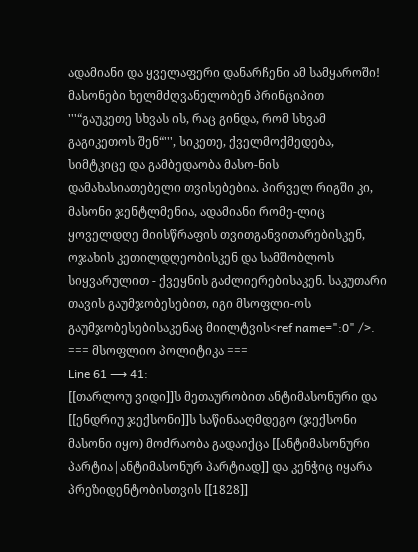ადამიანი და ყველაფერი დანარჩენი ამ სამყაროში!
მასონები ხელმძღვანელობენ პრინციპით '''“გაუკეთე სხვას ის, რაც გინდა, რომ სხვამ გაგიკეთოს შენ“''', სიკეთე, ქველმოქმედება, სიმტკიცე და გამბედაობა მასო-ნის დამახასიათებელი თვისებებია. პირველ რიგში კი, მასონი ჯენტლმენია, ადამიანი რომე-ლიც ყოველდღე მიისწრაფის თვითგანვითარებისკენ, ოჯახის კეთილდღეობისკენ და სამშობლოს სიყვარულით - ქვეყნის გაძლიერებისაკენ. საკუთარი თავის გაუმჯობესებით, იგი მსოფლი-ოს გაუმჯობესებისაკენაც მიილტვის<ref name=":0" />.
=== მსოფლიო პოლიტიკა ===
Line 61 ⟶ 41:
[[თარლოუ ვიდი]]ს მეთაურობით ანტიმასონური და [[ენდრიუ ჯექსონი]]ს საწინააღმდეგო (ჯექსონი მასონი იყო) მოძრაობა გადაიქცა [[ანტიმასონური პარტია|ანტიმასონურ პარტიად]] და კენჭიც იყარა პრეზიდენტობისთვის [[1828]]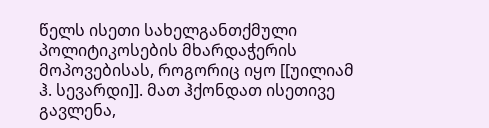წელს ისეთი სახელგანთქმული პოლიტიკოსების მხარდაჭერის მოპოვებისას, როგორიც იყო [[უილიამ ჰ. სევარდი]]. მათ ჰქონდათ ისეთივე გავლენა,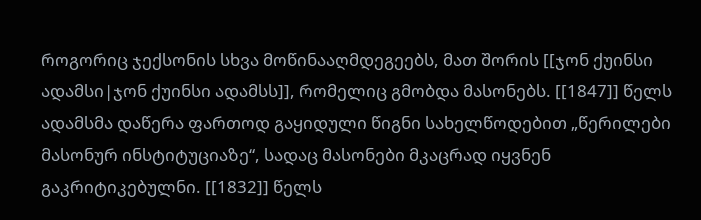როგორიც ჯექსონის სხვა მოწინააღმდეგეებს, მათ შორის [[ჯონ ქუინსი ადამსი|ჯონ ქუინსი ადამსს]], რომელიც გმობდა მასონებს. [[1847]] წელს ადამსმა დაწერა ფართოდ გაყიდული წიგნი სახელწოდებით „წერილები მასონურ ინსტიტუციაზე“, სადაც მასონები მკაცრად იყვნენ გაკრიტიკებულნი. [[1832]] წელს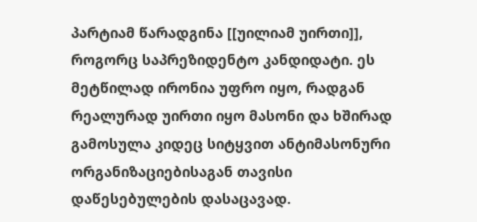პარტიამ წარადგინა [[უილიამ უირთი]], როგორც საპრეზიდენტო კანდიდატი. ეს მეტწილად ირონია უფრო იყო, რადგან რეალურად უირთი იყო მასონი და ხშირად გამოსულა კიდეც სიტყვით ანტიმასონური ორგანიზაციებისაგან თავისი დაწესებულების დასაცავად.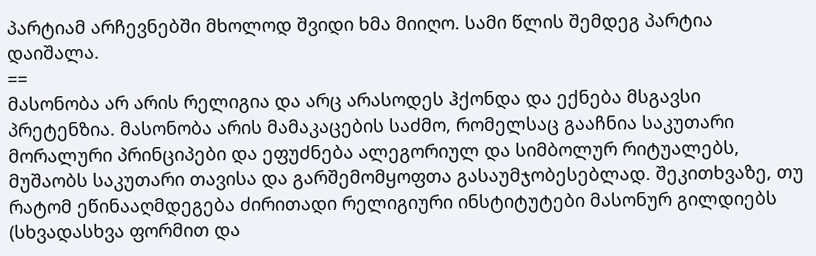პარტიამ არჩევნებში მხოლოდ შვიდი ხმა მიიღო. სამი წლის შემდეგ პარტია დაიშალა.
==
მასონობა არ არის რელიგია და არც არასოდეს ჰქონდა და ექნება მსგავსი პრეტენზია. მასონობა არის მამაკაცების საძმო, რომელსაც გააჩნია საკუთარი მორალური პრინციპები და ეფუძნება ალეგორიულ და სიმბოლურ რიტუალებს, მუშაობს საკუთარი თავისა და გარშემომყოფთა გასაუმჯობესებლად. შეკითხვაზე, თუ რატომ ეწინააღმდეგება ძირითადი რელიგიური ინსტიტუტები მასონურ გილდიებს (სხვადასხვა ფორმით და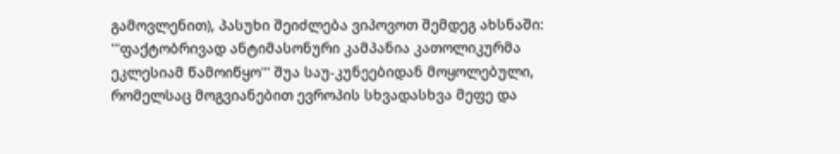გამოვლენით), პასუხი შეიძლება ვიპოვოთ შემდეგ ახსნაში: '''ფაქტობრივად ანტიმასონური კამპანია კათოლიკურმა ეკლესიამ წამოიწყო''' შუა საუ-კუნეებიდან მოყოლებული, რომელსაც მოგვიანებით ევროპის სხვადასხვა მეფე და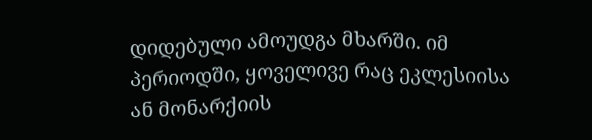დიდებული ამოუდგა მხარში. იმ პერიოდში, ყოველივე რაც ეკლესიისა ან მონარქიის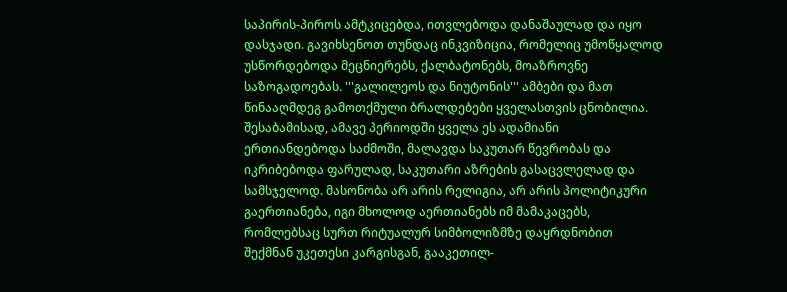საპირის-პიროს ამტკიცებდა, ითვლებოდა დანაშაულად და იყო დასჯადი. გავიხსენოთ თუნდაც ინკვიზიცია, რომელიც უმოწყალოდ უსწორდებოდა მეცნიერებს, ქალბატონებს, მოაზროვნე საზოგადოებას. '''გალილეოს და ნიუტონის''' ამბები და მათ წინააღმდეგ გამოთქმული ბრალდებები ყველასთვის ცნობილია. შესაბამისად, ამავე პერიოდში ყველა ეს ადამიანი ერთიანდებოდა საძმოში, მალავდა საკუთარ წევრობას და იკრიბებოდა ფარულად, საკუთარი აზრების გასაცვლელად და სამსჯელოდ. მასონობა არ არის რელიგია, არ არის პოლიტიკური გაერთიანება, იგი მხოლოდ აერთიანებს იმ მამაკაცებს, რომლებსაც სურთ რიტუალურ სიმბოლიზმზე დაყრდნობით შექმნან უკეთესი კარგისგან, გააკეთილ-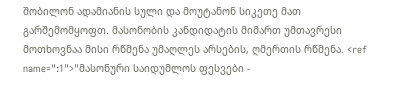შობილონ ადამიანის სული და მოუტანონ სიკეთე მათ გარშემომყოფთ. მასონობის კანდიდატის მიმართ უმთავრესი მოთხოვნაა მისი რწმენა უმაღლეს არსების, ღმერთის რწმენა. <ref name=":1">"მასონური საიდუმლოს ფესვები -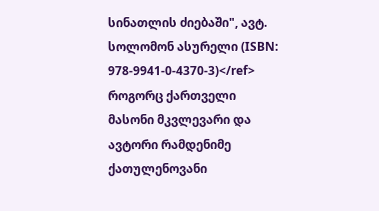სინათლის ძიებაში", ავტ. სოლომონ ასურელი (ISBN: 978-9941-0-4370-3)</ref>
როგორც ქართველი მასონი მკვლევარი და ავტორი რამდენიმე ქათულენოვანი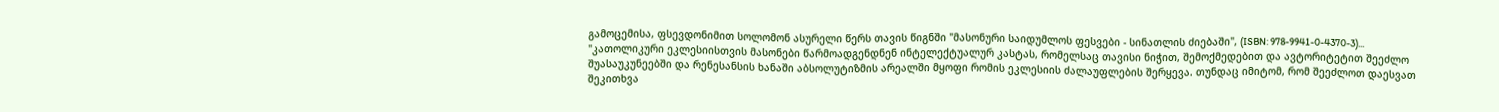გამოცემისა, ფსევდონიმით სოლომონ ასურელი წერს თავის წიგნში "მასონური საიდუმლოს ფესვები - სინათლის ძიებაში", (ISBN: 978-9941-0-4370-3)... "კათოლიკური ეკლესიისთვის მასონები წარმოადგენდნენ ინტელექტუალურ კასტას, რომელსაც თავისი ნიჭით, შემოქმედებით და ავტორიტეტით შეეძლო შუასაუკუნეებში და რენესანსის ხანაში აბსოლუტიზმის არეალში მყოფი რომის ეკლესიის ძალაუფლების შერყევა. თუნდაც იმიტომ, რომ შეეძლოთ დაესვათ შეკითხვა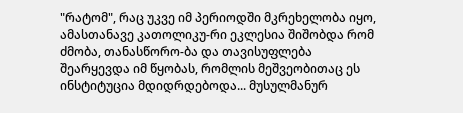"რატომ", რაც უკვე იმ პერიოდში მკრეხელობა იყო, ამასთანავე კათოლიკუ-რი ეკლესია შიშობდა რომ ძმობა, თანასწორო-ბა და თავისუფლება შეარყევდა იმ წყობას, რომლის მეშვეობითაც ეს ინსტიტუცია მდიდრდებოდა... მუსულმანურ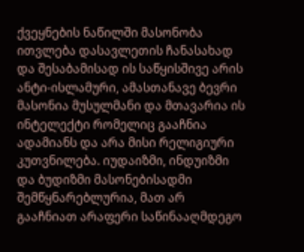ქვეყნების ნაწილში მასონობა ითვლება დასავლეთის ჩანასახად და შესაბამისად ის საწყისშივე არის ანტი-ისლამური, ამასთანავე ბევრი მასონია მუსულმანი და მთავარია ის ინტელექტი რომელიც გააჩნია ადამიანს და არა მისი რელიგიური კუთვნილება. იუდაიზმი, ინდუიზმი და ბუდიზმი მასონებისადმი შემწყნარებლურია, მათ არ გააჩნიათ არაფერი საწინააღმდეგო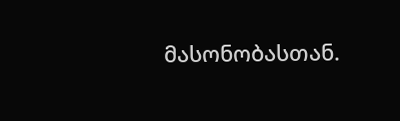მასონობასთან.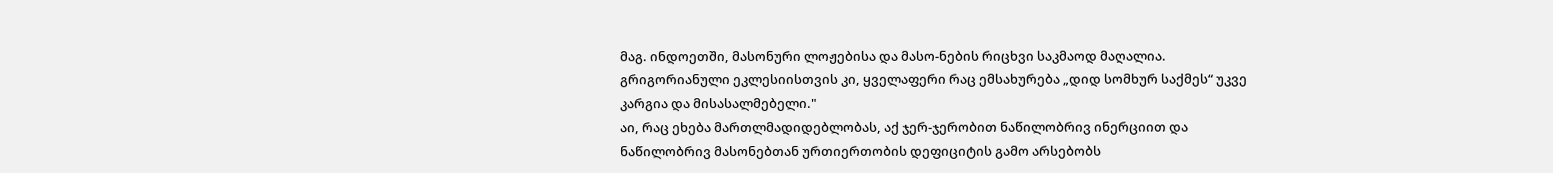მაგ. ინდოეთში, მასონური ლოჟებისა და მასო-ნების რიცხვი საკმაოდ მაღალია. გრიგორიანული ეკლესიისთვის კი, ყველაფერი რაც ემსახურება „დიდ სომხურ საქმეს“ უკვე კარგია და მისასალმებელი."
აი, რაც ეხება მართლმადიდებლობას, აქ ჯერ-ჯერობით ნაწილობრივ ინერციით და ნაწილობრივ მასონებთან ურთიერთობის დეფიციტის გამო არსებობს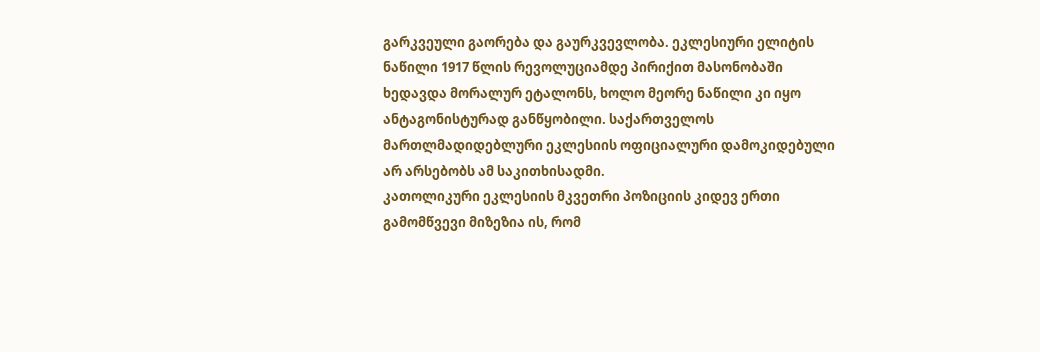გარკვეული გაორება და გაურკვევლობა. ეკლესიური ელიტის ნაწილი 1917 წლის რევოლუციამდე პირიქით მასონობაში ხედავდა მორალურ ეტალონს, ხოლო მეორე ნაწილი კი იყო ანტაგონისტურად განწყობილი. საქართველოს მართლმადიდებლური ეკლესიის ოფიციალური დამოკიდებული არ არსებობს ამ საკითხისადმი.
კათოლიკური ეკლესიის მკვეთრი პოზიციის კიდევ ერთი გამომწვევი მიზეზია ის, რომ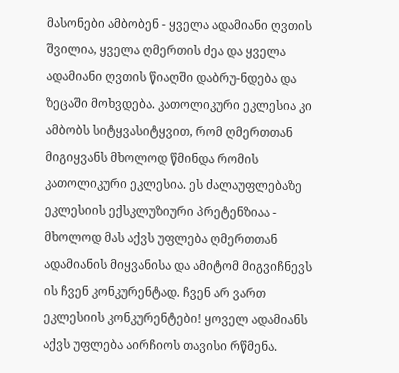მასონები ამბობენ - ყველა ადამიანი ღვთის შვილია, ყველა ღმერთის ძეა და ყველა ადამიანი ღვთის წიაღში დაბრუ-ნდება და ზეცაში მოხვდება. კათოლიკური ეკლესია კი ამბობს სიტყვასიტყვით, რომ ღმერთთან მიგიყვანს მხოლოდ წმინდა რომის კათოლიკური ეკლესია. ეს ძალაუფლებაზე ეკლესიის ექსკლუზიური პრეტენზიაა - მხოლოდ მას აქვს უფლება ღმერთთან ადამიანის მიყვანისა და ამიტომ მიგვიჩნევს ის ჩვენ კონკურენტად. ჩვენ არ ვართ ეკლესიის კონკურენტები! ყოველ ადამიანს აქვს უფლება აირჩიოს თავისი რწმენა.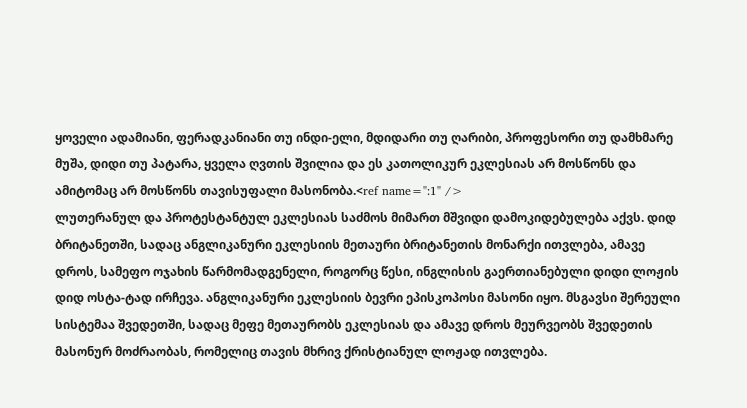ყოველი ადამიანი, ფერადკანიანი თუ ინდი-ელი, მდიდარი თუ ღარიბი, პროფესორი თუ დამხმარე მუშა, დიდი თუ პატარა, ყველა ღვთის შვილია და ეს კათოლიკურ ეკლესიას არ მოსწონს და ამიტომაც არ მოსწონს თავისუფალი მასონობა.<ref name=":1" />
ლუთერანულ და პროტესტანტულ ეკლესიას საძმოს მიმართ მშვიდი დამოკიდებულება აქვს. დიდ ბრიტანეთში, სადაც ანგლიკანური ეკლესიის მეთაური ბრიტანეთის მონარქი ითვლება, ამავე დროს, სამეფო ოჯახის წარმომადგენელი, როგორც წესი, ინგლისის გაერთიანებული დიდი ლოჟის დიდ ოსტა-ტად ირჩევა. ანგლიკანური ეკლესიის ბევრი ეპისკოპოსი მასონი იყო. მსგავსი შერეული სისტემაა შვედეთში, სადაც მეფე მეთაურობს ეკლესიას და ამავე დროს მეურვეობს შვედეთის მასონურ მოძრაობას, რომელიც თავის მხრივ ქრისტიანულ ლოჟად ითვლება.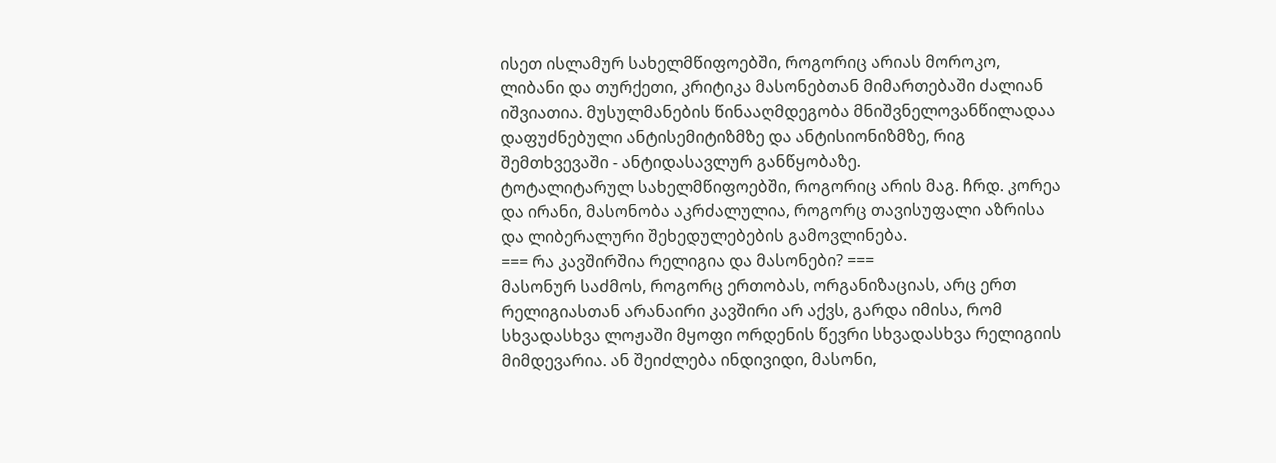ისეთ ისლამურ სახელმწიფოებში, როგორიც არიას მოროკო, ლიბანი და თურქეთი, კრიტიკა მასონებთან მიმართებაში ძალიან იშვიათია. მუსულმანების წინააღმდეგობა მნიშვნელოვანწილადაა დაფუძნებული ანტისემიტიზმზე და ანტისიონიზმზე, რიგ შემთხვევაში - ანტიდასავლურ განწყობაზე.
ტოტალიტარულ სახელმწიფოებში, როგორიც არის მაგ. ჩრდ. კორეა და ირანი, მასონობა აკრძალულია, როგორც თავისუფალი აზრისა და ლიბერალური შეხედულებების გამოვლინება.
=== რა კავშირშია რელიგია და მასონები? ===
მასონურ საძმოს, როგორც ერთობას, ორგანიზაციას, არც ერთ რელიგიასთან არანაირი კავშირი არ აქვს, გარდა იმისა, რომ სხვადასხვა ლოჟაში მყოფი ორდენის წევრი სხვადასხვა რელიგიის მიმდევარია. ან შეიძლება ინდივიდი, მასონი,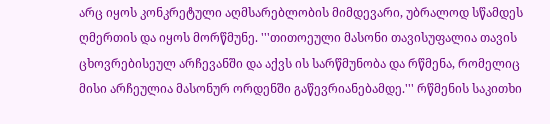არც იყოს კონკრეტული აღმსარებლობის მიმდევარი, უბრალოდ სწამდეს ღმერთის და იყოს მორწმუნე. '''თითოეული მასონი თავისუფალია თავის ცხოვრებისეულ არჩევანში და აქვს ის სარწმუნობა და რწმენა, რომელიც მისი არჩეულია მასონურ ორდენში გაწევრიანებამდე.''' რწმენის საკითხი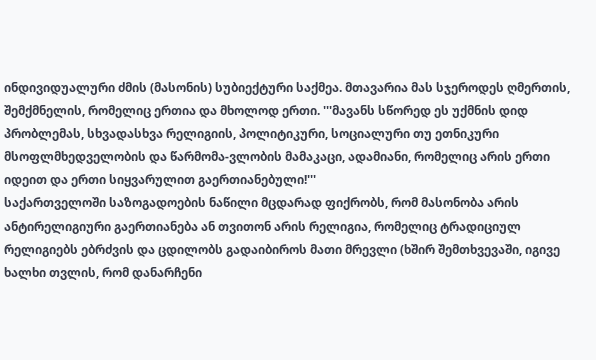ინდივიდუალური ძმის (მასონის) სუბიექტური საქმეა. მთავარია მას სჯეროდეს ღმერთის, შემქმნელის, რომელიც ერთია და მხოლოდ ერთი. '''მავანს სწორედ ეს უქმნის დიდ პრობლემას, სხვადასხვა რელიგიის, პოლიტიკური, სოციალური თუ ეთნიკური მსოფლმხედველობის და წარმომა-ვლობის მამაკაცი, ადამიანი, რომელიც არის ერთი იდეით და ერთი სიყვარულით გაერთიანებული!'''
საქართველოში საზოგადოების ნაწილი მცდარად ფიქრობს, რომ მასონობა არის ანტირელიგიური გაერთიანება ან თვითონ არის რელიგია, რომელიც ტრადიციულ რელიგიებს ებრძვის და ცდილობს გადაიბიროს მათი მრევლი (ხშირ შემთხვევაში, იგივე ხალხი თვლის, რომ დანარჩენი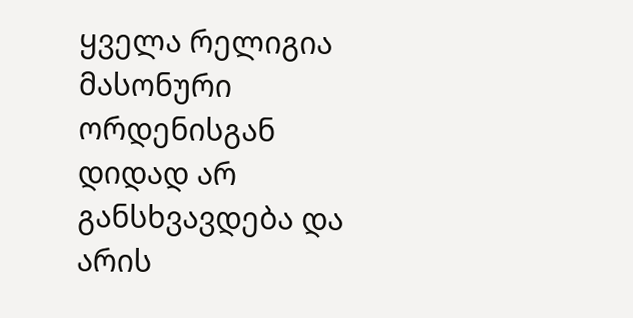ყველა რელიგია მასონური ორდენისგან დიდად არ განსხვავდება და არის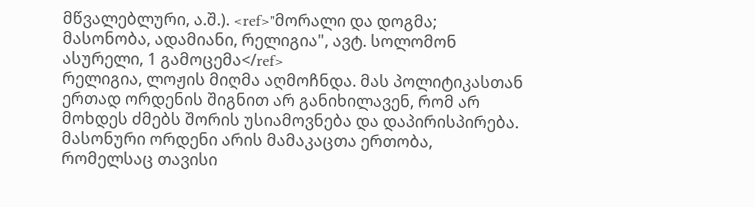მწვალებლური, ა.შ.). <ref>"მორალი და დოგმა; მასონობა, ადამიანი, რელიგია", ავტ. სოლომონ ასურელი, 1 გამოცემა</ref>
რელიგია, ლოჟის მიღმა აღმოჩნდა. მას პოლიტიკასთან ერთად ორდენის შიგნით არ განიხილავენ, რომ არ მოხდეს ძმებს შორის უსიამოვნება და დაპირისპირება. მასონური ორდენი არის მამაკაცთა ერთობა, რომელსაც თავისი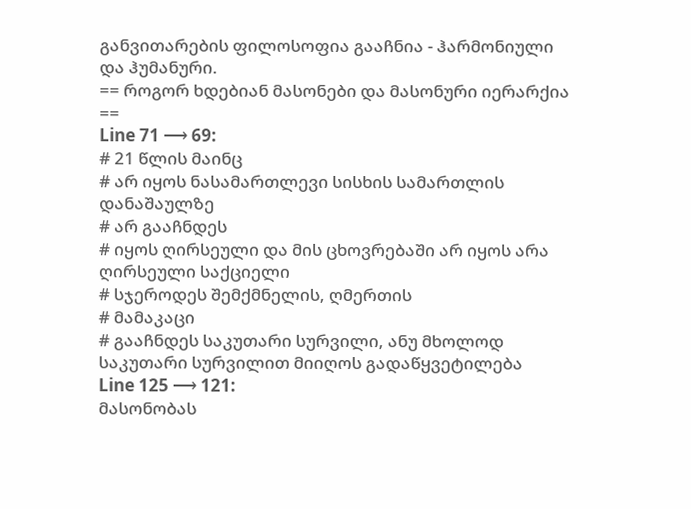განვითარების ფილოსოფია გააჩნია - ჰარმონიული და ჰუმანური.
== როგორ ხდებიან მასონები და მასონური იერარქია ==
Line 71 ⟶ 69:
# 21 წლის მაინც
# არ იყოს ნასამართლევი სისხის სამართლის დანაშაულზე
# არ გააჩნდეს
# იყოს ღირსეული და მის ცხოვრებაში არ იყოს არა ღირსეული საქციელი
# სჯეროდეს შემქმნელის, ღმერთის
# მამაკაცი
# გააჩნდეს საკუთარი სურვილი, ანუ მხოლოდ საკუთარი სურვილით მიიღოს გადაწყვეტილება
Line 125 ⟶ 121:
მასონობას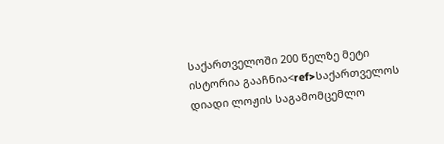საქართველოში 200 წელზე მეტი ისტორია გააჩნია<ref>საქართველოს დიადი ლოჟის საგამომცემლო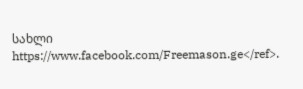სახლი https://www.facebook.com/Freemason.ge</ref>.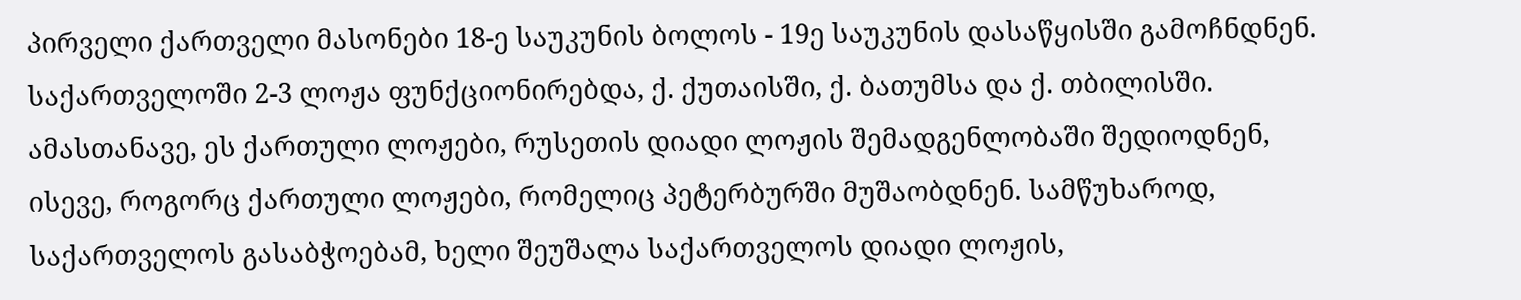პირველი ქართველი მასონები 18-ე საუკუნის ბოლოს - 19ე საუკუნის დასაწყისში გამოჩნდნენ. საქართველოში 2-3 ლოჟა ფუნქციონირებდა, ქ. ქუთაისში, ქ. ბათუმსა და ქ. თბილისში. ამასთანავე, ეს ქართული ლოჟები, რუსეთის დიადი ლოჟის შემადგენლობაში შედიოდნენ, ისევე, როგორც ქართული ლოჟები, რომელიც პეტერბურში მუშაობდნენ. სამწუხაროდ, საქართველოს გასაბჭოებამ, ხელი შეუშალა საქართველოს დიადი ლოჟის,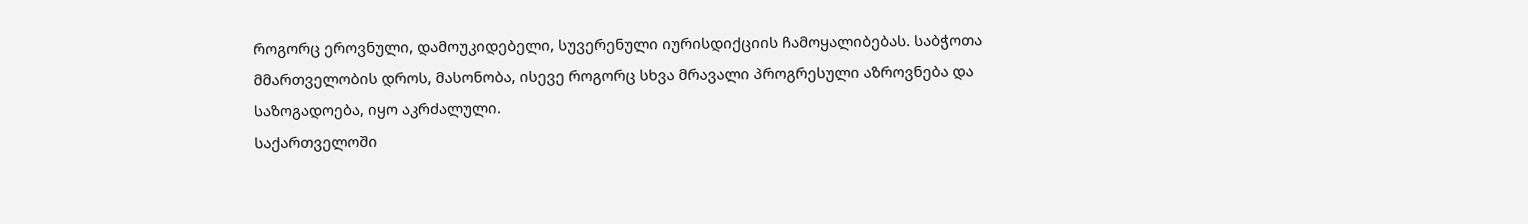როგორც ეროვნული, დამოუკიდებელი, სუვერენული იურისდიქციის ჩამოყალიბებას. საბჭოთა მმართველობის დროს, მასონობა, ისევე როგორც სხვა მრავალი პროგრესული აზროვნება და საზოგადოება, იყო აკრძალული.
საქართველოში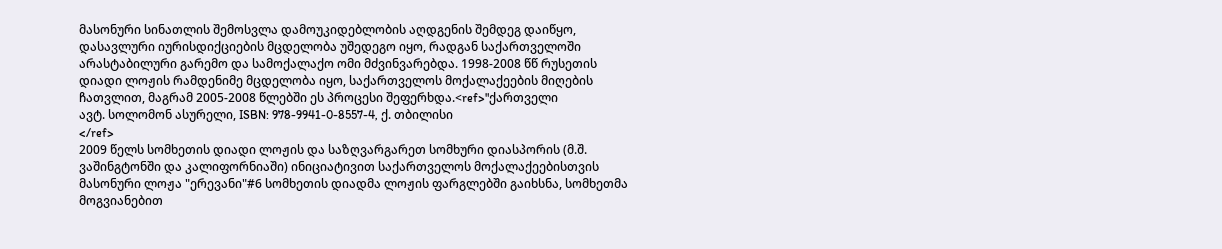მასონური სინათლის შემოსვლა დამოუკიდებლობის აღდგენის შემდეგ დაიწყო, დასავლური იურისდიქციების მცდელობა უშედეგო იყო, რადგან საქართველოში არასტაბილური გარემო და სამოქალაქო ომი მძვინვარებდა. 1998-2008 წწ რუსეთის დიადი ლოჟის რამდენიმე მცდელობა იყო, საქართველოს მოქალაქეების მიღების ჩათვლით, მაგრამ 2005-2008 წლებში ეს პროცესი შეფერხდა.<ref>"ქართველი
ავტ. სოლომონ ასურელი, ISBN: 978-9941-0-8557-4, ქ. თბილისი
</ref>
2009 წელს სომხეთის დიადი ლოჟის და საზღვარგარეთ სომხური დიასპორის (მ.შ. ვაშინგტონში და კალიფორნიაში) ინიციატივით საქართველოს მოქალაქეებისთვის მასონური ლოჟა "ერევანი"#6 სომხეთის დიადმა ლოჟის ფარგლებში გაიხსნა, სომხეთმა მოგვიანებით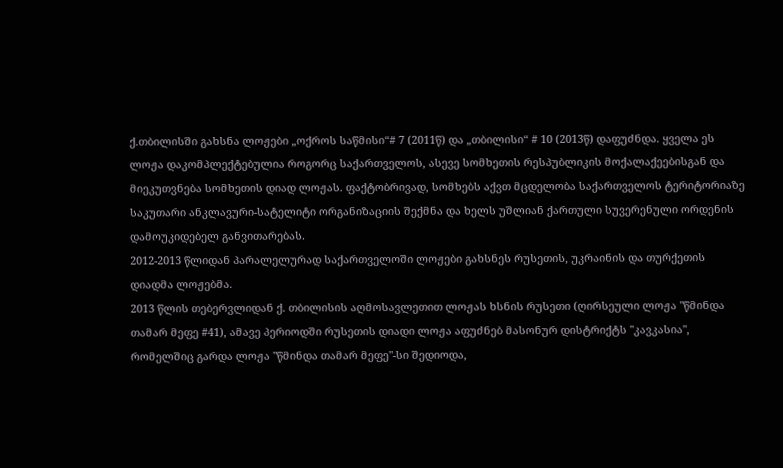ქ.თბილისში გახსნა ლოჟები „ოქროს საწმისი“# 7 (2011წ) და „თბილისი“ # 10 (2013წ) დაფუძნდა. ყველა ეს ლოჟა დაკომპლექტებულია როგორც საქართველოს, ასევე სომხეთის რესპუბლიკის მოქალაქეებისგან და მიეკუთვნება სომხეთის დიად ლოჟას. ფაქტობრივად, სომხებს აქვთ მცდელობა საქართველოს ტერიტორიაზე საკუთარი ანკლავური-სატელიტი ორგანიზაციის შექმნა და ხელს უშლიან ქართული სუვერენული ორდენის დამოუკიდებელ განვითარებას.
2012-2013 წლიდან პარალელურად საქართველოში ლოჟები გახსნეს რუსეთის, უკრაინის და თურქეთის დიადმა ლოჟებმა.
2013 წლის თებერვლიდან ქ. თბილისის აღმოსავლეთით ლოჟას ხსნის რუსეთი (ღირსეული ლოჟა "წმინდა თამარ მეფე #41), ამავე პერიოდში რუსეთის დიადი ლოჟა აფუძნებ მასონურ დისტრიქტს "კავკასია", რომელშიც გარდა ლოჟა "წმინდა თამარ მეფე"-სი შედიოდა,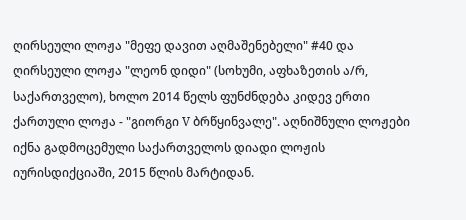ღირსეული ლოჟა "მეფე დავით აღმაშენებელი" #40 და ღირსეული ლოჟა "ლეონ დიდი" (სოხუმი, აფხაზეთის ა/რ, საქართველო), ხოლო 2014 წელს ფუნძნდება კიდევ ერთი ქართული ლოჟა - "გიორგი V ბრწყინვალე". აღნიშნული ლოჟები იქნა გადმოცემული საქართველოს დიადი ლოჟის იურისდიქციაში, 2015 წლის მარტიდან.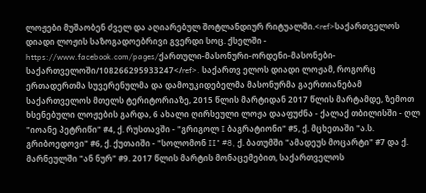ლოჟები მუშაობენ ძველ და აღიარებულ შოტლანდიურ რიტუალში.<ref>საქართველოს დიადი ლოჟის საზოგადოებრივი გვერდი სოც. ქსელში - https://www.facebook.com/pages/ქართული-მასონური-ორდენი-მასონები-საქართველოში/108266295933247</ref>. საქართვ ელოს დიადი ლოჟამ, როგორც ერთადერთმა სუვერენულმა და დამოუკიდებელმა მასონურმა გაერთიანებამ საქართველოს მთელს ტერიტორიაზე, 2015 წლის მარტიდან 2017 წლის მარტამდე, ზემოთ ხსენებული ლოჟების გარდა, 6 ახალი ღირსეული ლოჟა დააფუძნა - ქალაქ თბილისში - ღლ "იოანე პეტრიწი" #4, ქ. რუსთავში - "გრიგოლ I ბაგრატიონი" #5, ქ. მცხეთაში "ა.ს. გრიბოედოვი" #6, ქ. ქუთაიში - "სოლომონ II" #8, ქ. ბათუმში "ამადეუს მოცარტი" #7 და ქ. მარნეულში "ან ნურ" #9. 2017 წლის მარტის მონაცემებით, საქართველოს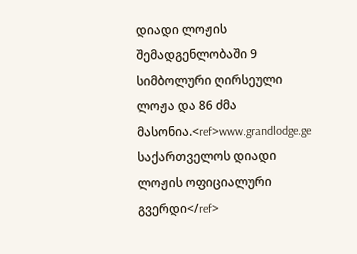დიადი ლოჟის შემადგენლობაში 9 სიმბოლური ღირსეული ლოჟა და 86 ძმა მასონია.<ref>www.grandlodge.ge საქართველოს დიადი ლოჟის ოფიციალური გვერდი</ref>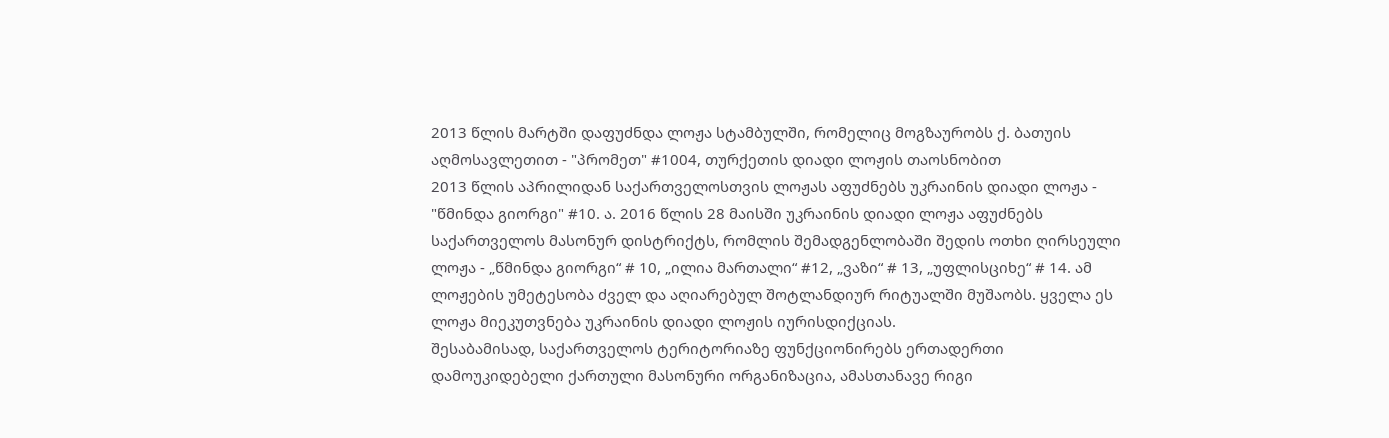2013 წლის მარტში დაფუძნდა ლოჟა სტამბულში, რომელიც მოგზაურობს ქ. ბათუის აღმოსავლეთით - "პრომეთ" #1004, თურქეთის დიადი ლოჟის თაოსნობით
2013 წლის აპრილიდან საქართველოსთვის ლოჟას აფუძნებს უკრაინის დიადი ლოჟა - "წმინდა გიორგი" #10. ა. 2016 წლის 28 მაისში უკრაინის დიადი ლოჟა აფუძნებს საქართველოს მასონურ დისტრიქტს, რომლის შემადგენლობაში შედის ოთხი ღირსეული ლოჟა - „წმინდა გიორგი“ # 10, „ილია მართალი“ #12, „ვაზი“ # 13, „უფლისციხე“ # 14. ამ ლოჟების უმეტესობა ძველ და აღიარებულ შოტლანდიურ რიტუალში მუშაობს. ყველა ეს ლოჟა მიეკუთვნება უკრაინის დიადი ლოჟის იურისდიქციას.
შესაბამისად, საქართველოს ტერიტორიაზე ფუნქციონირებს ერთადერთი დამოუკიდებელი ქართული მასონური ორგანიზაცია, ამასთანავე რიგი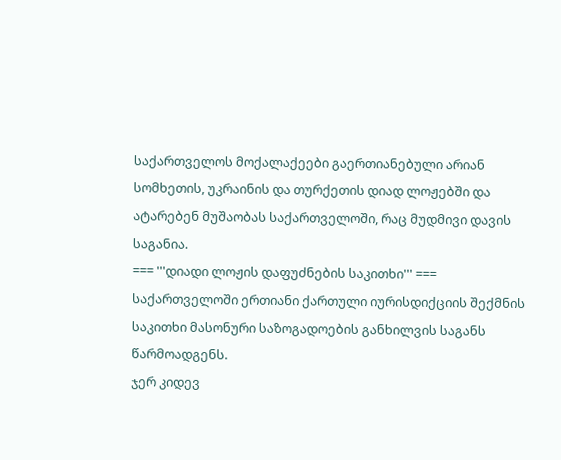საქართველოს მოქალაქეები გაერთიანებული არიან სომხეთის, უკრაინის და თურქეთის დიად ლოჟებში და ატარებენ მუშაობას საქართველოში, რაც მუდმივი დავის საგანია.
=== '''დიადი ლოჟის დაფუძნების საკითხი''' ===
საქართველოში ერთიანი ქართული იურისდიქციის შექმნის საკითხი მასონური საზოგადოების განხილვის საგანს წარმოადგენს.
ჯერ კიდევ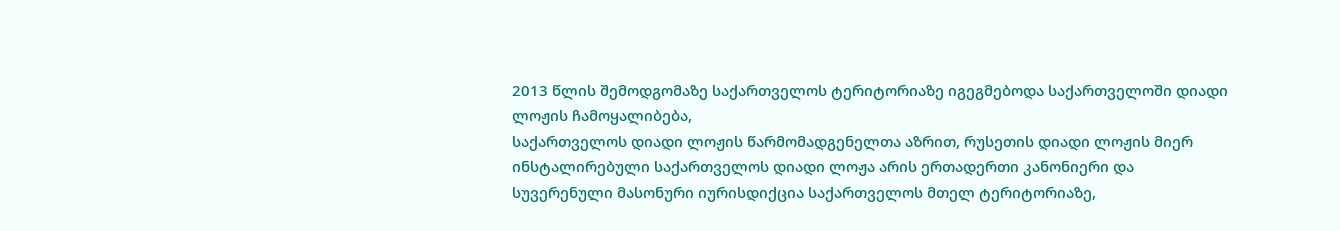2013 წლის შემოდგომაზე საქართველოს ტერიტორიაზე იგეგმებოდა საქართველოში დიადი ლოჟის ჩამოყალიბება,
საქართველოს დიადი ლოჟის წარმომადგენელთა აზრით, რუსეთის დიადი ლოჟის მიერ ინსტალირებული საქართველოს დიადი ლოჟა არის ერთადერთი კანონიერი და სუვერენული მასონური იურისდიქცია საქართველოს მთელ ტერიტორიაზე,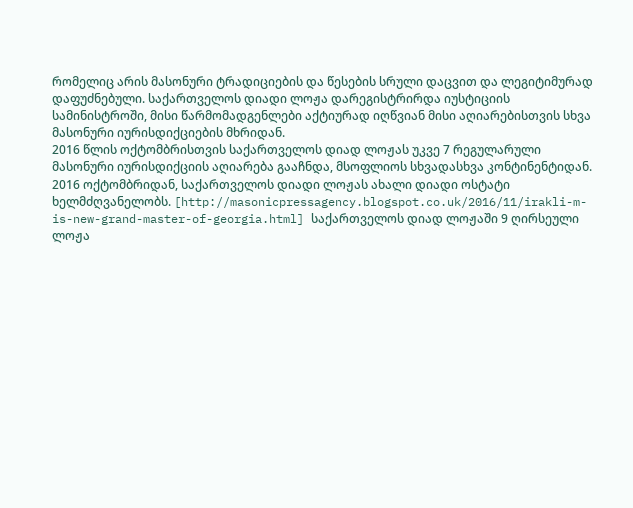რომელიც არის მასონური ტრადიციების და წესების სრული დაცვით და ლეგიტიმურად დაფუძნებული. საქართველოს დიადი ლოჟა დარეგისტრირდა იუსტიციის სამინისტროში, მისი წარმომადგენლები აქტიურად იღწვიან მისი აღიარებისთვის სხვა მასონური იურისდიქციების მხრიდან.
2016 წლის ოქტომბრისთვის საქართველოს დიად ლოჟას უკვე 7 რეგულარული მასონური იურისდიქციის აღიარება გააჩნდა, მსოფლიოს სხვადასხვა კონტინენტიდან. 2016 ოქტომბრიდან, საქართველოს დიადი ლოჟას ახალი დიადი ოსტატი ხელმძღვანელობს. [http://masonicpressagency.blogspot.co.uk/2016/11/irakli-m-is-new-grand-master-of-georgia.html] საქართველოს დიად ლოჟაში 9 ღირსეული ლოჟა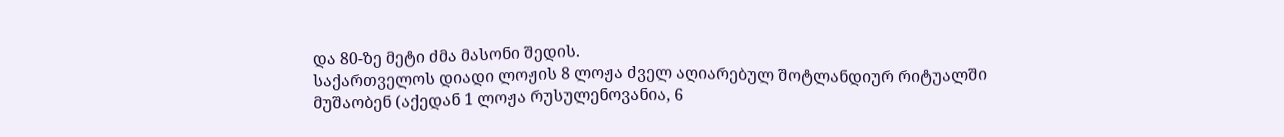და 80-ზე მეტი ძმა მასონი შედის.
საქართველოს დიადი ლოჟის 8 ლოჟა ძველ აღიარებულ შოტლანდიურ რიტუალში მუშაობენ (აქედან 1 ლოჟა რუსულენოვანია, 6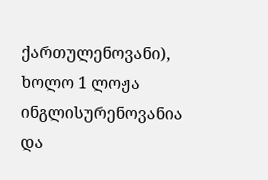ქართულენოვანი), ხოლო 1 ლოჟა ინგლისურენოვანია და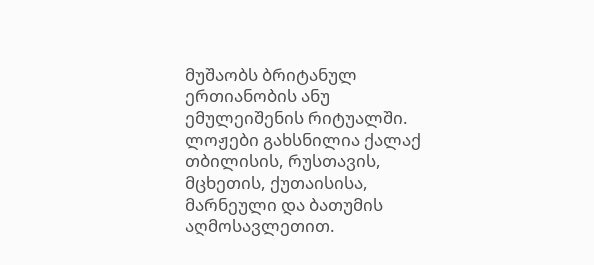მუშაობს ბრიტანულ ერთიანობის ანუ ემულეიშენის რიტუალში. ლოჟები გახსნილია ქალაქ თბილისის, რუსთავის, მცხეთის, ქუთაისისა, მარნეული და ბათუმის აღმოსავლეთით.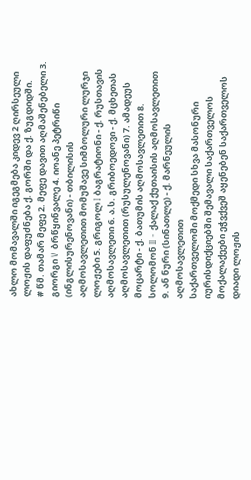ახლო მომავალში იგეგმება კიდევ 2 ღირსეული ლოჟის დაფუძნება ქ. გორში და ქ. ზუგდიდში.
# წმ. თამარ მეფე 2. მეფე დავით აღმაშენებელი 3. გიორგი V ბრწყინვალე 4. იოანე პეტრიწი (ინგლისურენოვანი) - თბილისის აღმოსავლეთით მომუშავე სიმბოლური ლურჯი ლოჟები 5. გრიგოლ I ბაგრატიონი - ქ. რუსთავის აღმოსავლეთი 6. ა.ს. გრიბოედოვი - ქ. მცხეთას აღმოსავლეთით (რუსულენოვანი) 7. ამადეუს მოცარტი - ქ. ბათუმის აღმოსავლეთით 8. სოლომონ II - ქალაქ ქუთაისის აღმოსავლეთით 9. ან ნური (სინათლე) - ქ. მარნეულის აღმოსავლეთით
საქართველოში მოქმედი სხვა მასონური იურისდიქციებში შემავალი საქართველოს მოქალაქეები ეჭვქვეშ აყენებენ საქართველოს დიადი ლოჟის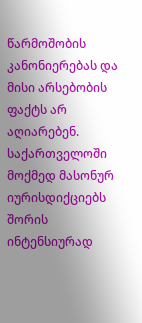წარმოშობის კანონიერებას და მისი არსებობის ფაქტს არ აღიარებენ. საქართველოში მოქმედ მასონურ იურისდიქციებს შორის ინტენსიურად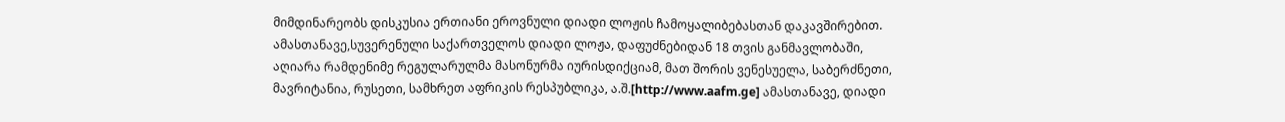მიმდინარეობს დისკუსია ერთიანი ეროვნული დიადი ლოჟის ჩამოყალიბებასთან დაკავშირებით.
ამასთანავე,სუვერენული საქართველოს დიადი ლოჟა, დაფუძნებიდან 18 თვის განმავლობაში, აღიარა რამდენიმე რეგულარულმა მასონურმა იურისდიქციამ, მათ შორის ვენესუელა, საბერძნეთი, მავრიტანია, რუსეთი, სამხრეთ აფრიკის რესპუბლიკა, ა.შ.[http://www.aafm.ge] ამასთანავე, დიადი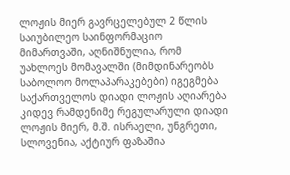ლოჟის მიერ გავრცელებულ 2 წლის საიუბილეო საინფორმაციო მიმართვაში, აღნიშნულია, რომ უახლოეს მომავალში (მიმდინარეობს საბოლოო მოლაპარაკებები) იგეგმება საქართველოს დიადი ლოჟის აღიარება კიდევ რამდენიმე რეგულარული დიადი ლოჟის მიერ, მ.შ. ისრაელი, უნგრეთი, სლოვენია, აქტიურ ფაზაშია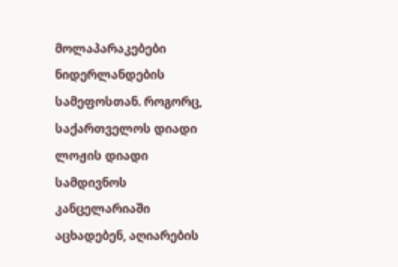მოლაპარაკებები ნიდერლანდების სამეფოსთან. როგორც, საქართველოს დიადი ლოჟის დიადი სამდივნოს კანცელარიაში აცხადებენ, აღიარების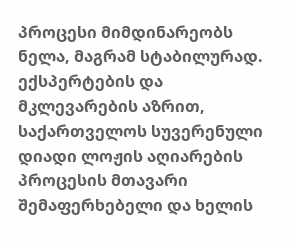პროცესი მიმდინარეობს ნელა, მაგრამ სტაბილურად.
ექსპერტების და მკლევარების აზრით, საქართველოს სუვერენული დიადი ლოჟის აღიარების პროცესის მთავარი შემაფერხებელი და ხელის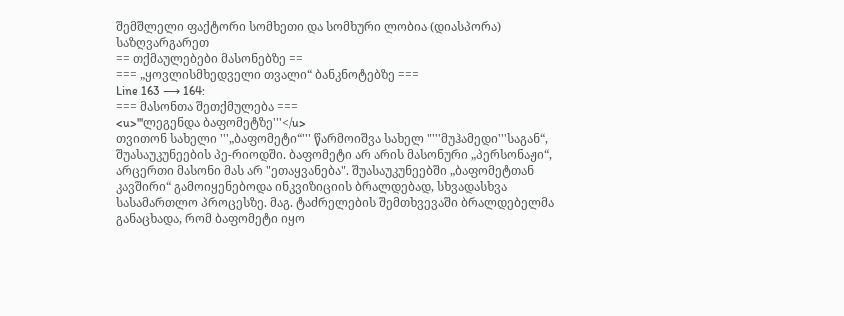შემშლელი ფაქტორი სომხეთი და სომხური ლობია (დიასპორა) საზღვარგარეთ
== თქმაულებები მასონებზე ==
=== „ყოვლისმხედველი თვალი“ ბანკნოტებზე ===
Line 163 ⟶ 164:
=== მასონთა შეთქმულება ===
<u>'''ლეგენდა ბაფომეტზე'''</u>
თვითონ სახელი '''„ბაფომეტი“''' წარმოიშვა სახელ "'''მუჰამედი'''საგან“, შუასაუკუნეების პე-რიოდში. ბაფომეტი არ არის მასონური „პერსონაჟი“, არცერთი მასონი მას არ "ეთაყვანება". შუასაუკუნეებში „ბაფომეტთან კავშირი“ გამოიყენებოდა ინკვიზიციის ბრალდებად, სხვადასხვა სასამართლო პროცესზე. მაგ. ტაძრელების შემთხვევაში ბრალდებელმა განაცხადა, რომ ბაფომეტი იყო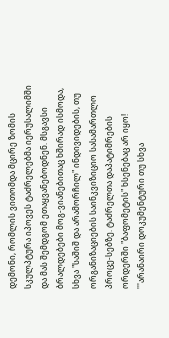დემონი, რომლის ვითომდა მცირე ზომის სკულპტურა იპოვეს ტაძრელებმა იერუსალიმში და მას შემდგომ ეთაყვანებოდნენ. მსგავსი ბრალდებები მოგ-ვიანებითაც ხშირად ისმოდა, სხვა "საშიშ და არამორჩილ" ინდივიდების, თუ ორგანიზაციების საინკვიზიციო სასამართლო პროცე-სებზე. ტაძრელთა დაპატიმრების ორდერში "ბაფომეტის" ხსენებაც არ იყო! '''არანაირი დოკუმენტური თუ სხვა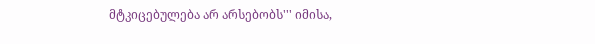მტკიცებულება არ არსებობს''' იმისა,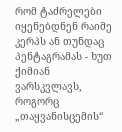რომ ტაძრელები იყენებდნენ რაიმე კერპს ან თუნდაც პენტაგრამას - ხუთ ქიმიან ვარსკვლავს, როგორც „თაყვანისცემის“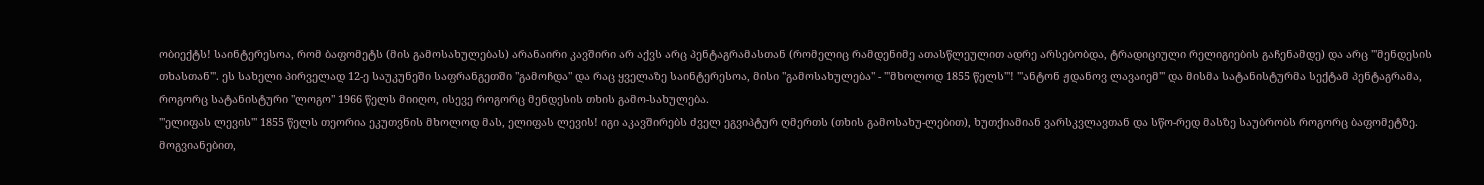ობიექტს! საინტერესოა, რომ ბაფომეტს (მის გამოსახულებას) არანაირი კავშირი არ აქვს არც პენტაგრამასთან (რომელიც რამდენიმე ათასწლეულით ადრე არსებობდა, ტრადიციული რელიგიების გაჩენამდე) და არც '''მენდესის თხასთან'''. ეს სახელი პირველად 12-ე საუკუნეში საფრანგეთში "გამოჩდა" და რაც ყველაზე საინტერესოა, მისი "გამოსახულება" - '''მხოლოდ 1855 წელს'''! '''ანტონ ჟდანოვ ლავაიემ''' და მისმა სატანისტურმა სექტამ პენტაგრამა, როგორც სატანისტური "ლოგო" 1966 წელს მიიღო, ისევე როგორც მენდესის თხის გამო-სახულება.
'''ელიფას ლევის''' 1855 წელს თეორია ეკუთვნის მხოლოდ მას, ელიფას ლევის! იგი აკავშირებს ძველ ეგვიპტურ ღმერთს (თხის გამოსახუ-ლებით), ხუთქიამიან ვარსკვლავთან და სწო-რედ მასზე საუბრობს როგორც ბაფომეტზე. მოგვიანებით,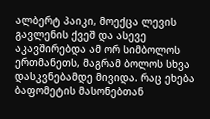ალბერტ პაიკი, მოექცა ლევის გავლენის ქვეშ და ასევე აკავშირებდა ამ ორ სიმბოლოს ერთმანეთს, მაგრამ ბოლოს სხვა დასკვნებამდე მივიდა. რაც ეხება ბაფომეტის მასონებთან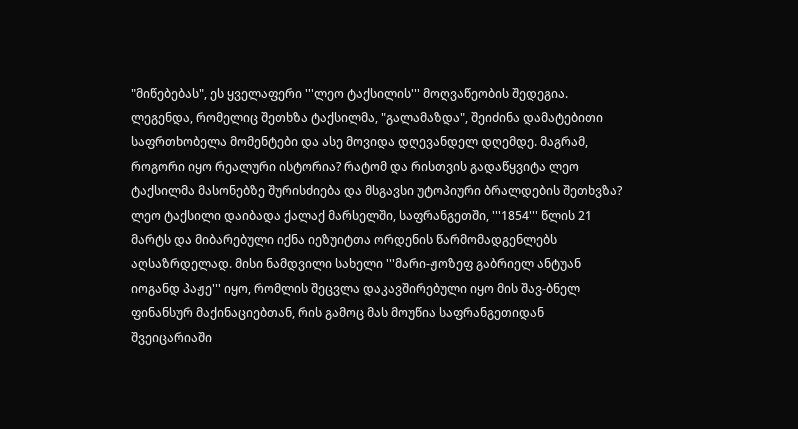"მიწებებას", ეს ყველაფერი '''ლეო ტაქსილის''' მოღვაწეობის შედეგია. ლეგენდა, რომელიც შეთხზა ტაქსილმა, "გალამაზდა", შეიძინა დამატებითი საფრთხობელა მომენტები და ასე მოვიდა დღევანდელ დღემდე. მაგრამ, როგორი იყო რეალური ისტორია? რატომ და რისთვის გადაწყვიტა ლეო ტაქსილმა მასონებზე შურისძიება და მსგავსი უტოპიური ბრალდების შეთხვზა? ლეო ტაქსილი დაიბადა ქალაქ მარსელში, საფრანგეთში, '''1854''' წლის 21 მარტს და მიბარებული იქნა იეზუიტთა ორდენის წარმომადგენლებს აღსაზრდელად. მისი ნამდვილი სახელი '''მარი-ჟოზეფ გაბრიელ ანტუან იოგანდ პაჟე''' იყო, რომლის შეცვლა დაკავშირებული იყო მის შავ-ბნელ ფინანსურ მაქინაციებთან, რის გამოც მას მოუწია საფრანგეთიდან შვეიცარიაში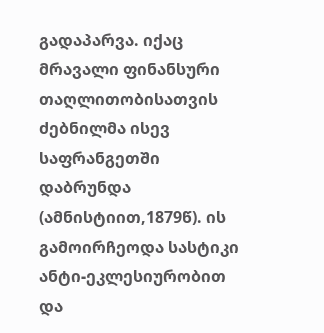გადაპარვა. იქაც მრავალი ფინანსური თაღლითობისათვის ძებნილმა ისევ საფრანგეთში დაბრუნდა (ამნისტიით,1879წ). ის გამოირჩეოდა სასტიკი ანტი-ეკლესიურობით და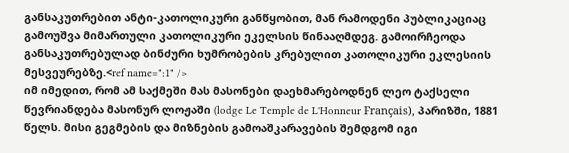განსაკუთრებით ანტი-კათოლიკური განწყობით, მან რამოდენი პუბლიკაციაც გამოუშვა მიმართული კათოლიკური ეკელსის წინააღმდეგ. გამოირჩეოდა განსაკუთრებულად ბინძური ხუმრობების კრებულით კათოლიკური ეკლესიის მესვეურებზე.<ref name=":1" />
იმ იმედით, რომ ამ საქმეში მას მასონები დაეხმარებოდნენ ლეო ტაქსელი წევრიანდება მასონურ ლოჟაში (lodge Le Temple de L'Honneur Français), პარიზში, 1881 წელს. მისი გეგმების და მიზნების გამოაშკარავების შემდგომ იგი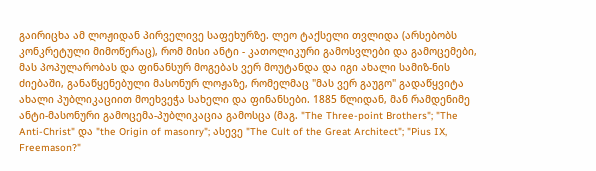გაირიცხა ამ ლოჟიდან პირველივე საფეხურზე. ლეო ტაქსელი თვლიდა (არსებობს კონკრეტული მიმოწერაც), რომ მისი ანტი - კათოლიკური გამოსვლები და გამოცემები, მას პოპულარობას და ფინანსურ მოგებას ვერ მოუტანდა და იგი ახალი სამიზ-ნის ძიებაში, განაწყენებული მასონურ ლოჟაზე, რომელმაც "მას ვერ გაუგო" გადაწყვიტა ახალი პუბლიკაციით მოეხვეჭა სახელი და ფინანსები. 1885 წლიდან, მან რამდენიმე ანტი-მასონური გამოცემა-პუბლიკაცია გამოსცა (მაგ. "The Three-point Brothers"; "The Anti-Christ" და "the Origin of masonry"; ასევე "The Cult of the Great Architect"; "Pius IX, Freemason?"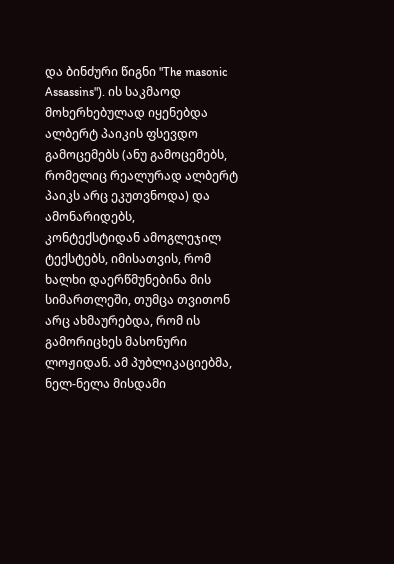და ბინძური წიგნი "The masonic Assassins"). ის საკმაოდ მოხერხებულად იყენებდა ალბერტ პაიკის ფსევდო გამოცემებს (ანუ გამოცემებს, რომელიც რეალურად ალბერტ პაიკს არც ეკუთვნოდა) და ამონარიდებს,
კონტექსტიდან ამოგლეჯილ ტექსტებს, იმისათვის, რომ ხალხი დაერწმუნებინა მის სიმართლეში, თუმცა თვითონ არც ახმაურებდა, რომ ის გამორიცხეს მასონური ლოჟიდან. ამ პუბლიკაციებმა, ნელ-ნელა მისდამი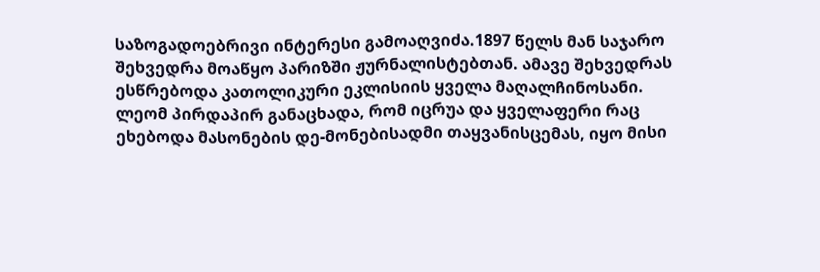საზოგადოებრივი ინტერესი გამოაღვიძა.1897 წელს მან საჯარო შეხვედრა მოაწყო პარიზში ჟურნალისტებთან. ამავე შეხვედრას ესწრებოდა კათოლიკური ეკლისიის ყველა მაღალჩინოსანი. ლეომ პირდაპირ განაცხადა, რომ იცრუა და ყველაფერი რაც ეხებოდა მასონების დე-მონებისადმი თაყვანისცემას, იყო მისი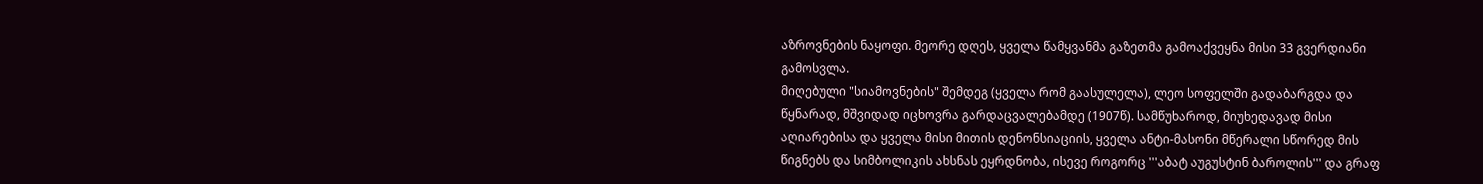აზროვნების ნაყოფი. მეორე დღეს, ყველა წამყვანმა გაზეთმა გამოაქვეყნა მისი 33 გვერდიანი გამოსვლა.
მიღებული "სიამოვნების" შემდეგ (ყველა რომ გაასულელა), ლეო სოფელში გადაბარგდა და წყნარად, მშვიდად იცხოვრა გარდაცვალებამდე (1907წ). სამწუხაროდ, მიუხედავად მისი აღიარებისა და ყველა მისი მითის დენონსიაციის, ყველა ანტი-მასონი მწერალი სწორედ მის წიგნებს და სიმბოლიკის ახსნას ეყრდნობა, ისევე როგორც '''აბატ აუგუსტინ ბაროლის''' და გრაფ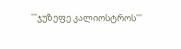'''ჯუზეფე კალიოსტროს'''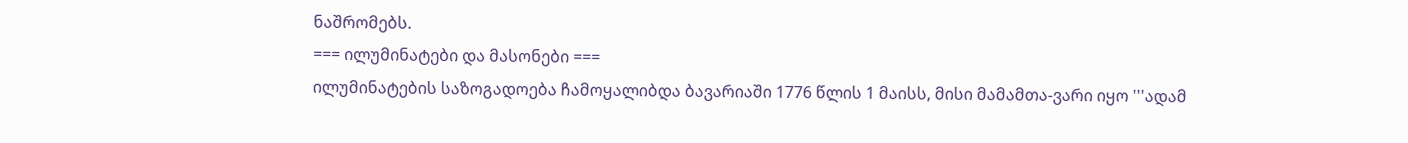ნაშრომებს.
=== ილუმინატები და მასონები ===
ილუმინატების საზოგადოება ჩამოყალიბდა ბავარიაში 1776 წლის 1 მაისს, მისი მამამთა-ვარი იყო '''ადამ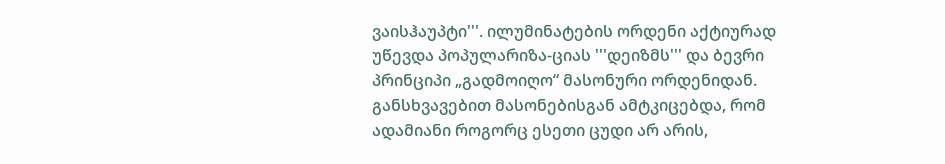ვაისჰაუპტი'''. ილუმინატების ორდენი აქტიურად უწევდა პოპულარიზა-ციას '''დეიზმს''' და ბევრი პრინციპი „გადმოიღო“ მასონური ორდენიდან. განსხვავებით მასონებისგან ამტკიცებდა, რომ ადამიანი როგორც ესეთი ცუდი არ არის,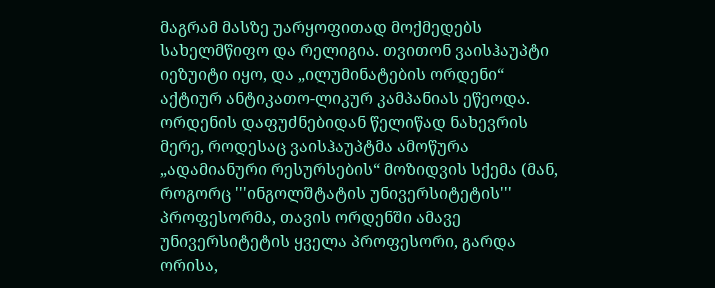მაგრამ მასზე უარყოფითად მოქმედებს სახელმწიფო და რელიგია. თვითონ ვაისჰაუპტი იეზუიტი იყო, და „ილუმინატების ორდენი“ აქტიურ ანტიკათო-ლიკურ კამპანიას ეწეოდა.
ორდენის დაფუძნებიდან წელიწად ნახევრის მერე, როდესაც ვაისჰაუპტმა ამოწურა „ადამიანური რესურსების“ მოზიდვის სქემა (მან, როგორც '''ინგოლშტატის უნივერსიტეტის''' პროფესორმა, თავის ორდენში ამავე უნივერსიტეტის ყველა პროფესორი, გარდა ორისა,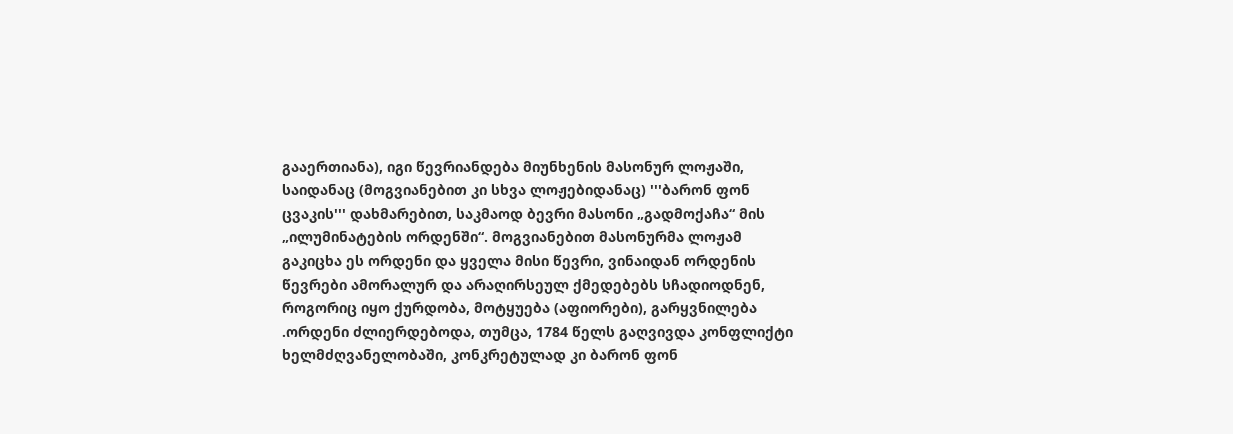გააერთიანა), იგი წევრიანდება მიუნხენის მასონურ ლოჟაში, საიდანაც (მოგვიანებით კი სხვა ლოჟებიდანაც) '''ბარონ ფონ ცვაკის''' დახმარებით, საკმაოდ ბევრი მასონი „გადმოქაჩა“ მის „ილუმინატების ორდენში“. მოგვიანებით მასონურმა ლოჟამ გაკიცხა ეს ორდენი და ყველა მისი წევრი, ვინაიდან ორდენის წევრები ამორალურ და არაღირსეულ ქმედებებს სჩადიოდნენ, როგორიც იყო ქურდობა, მოტყუება (აფიორები), გარყვნილება .ორდენი ძლიერდებოდა, თუმცა, 1784 წელს გაღვივდა კონფლიქტი ხელმძღვანელობაში, კონკრეტულად კი ბარონ ფონ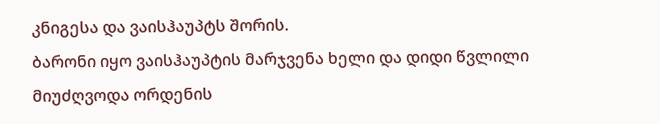კნიგესა და ვაისჰაუპტს შორის.
ბარონი იყო ვაისჰაუპტის მარჯვენა ხელი და დიდი წვლილი მიუძღვოდა ორდენის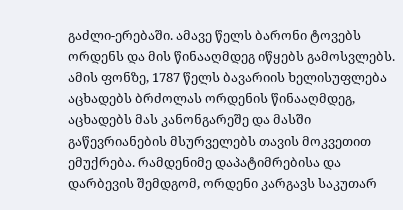გაძლი-ერებაში. ამავე წელს ბარონი ტოვებს ორდენს და მის წინააღმდეგ იწყებს გამოსვლებს. ამის ფონზე, 1787 წელს ბავარიის ხელისუფლება აცხადებს ბრძოლას ორდენის წინააღმდეგ, აცხადებს მას კანონგარეშე და მასში გაწევრიანების მსურველებს თავის მოკვეთით ემუქრება. რამდენიმე დაპატიმრებისა და დარბევის შემდგომ, ორდენი კარგავს საკუთარ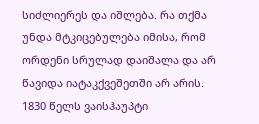სიძლიერეს და იშლება. რა თქმა უნდა მტკიცებულება იმისა, რომ ორდენი სრულად დაიშალა და არ წავიდა იატაკქვეშეთში არ არის.
1830 წელს ვაისჰაუპტი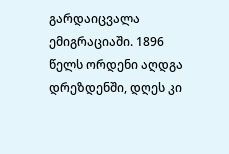გარდაიცვალა ემიგრაციაში. 1896 წელს ორდენი აღდგა დრეზდენში, დღეს კი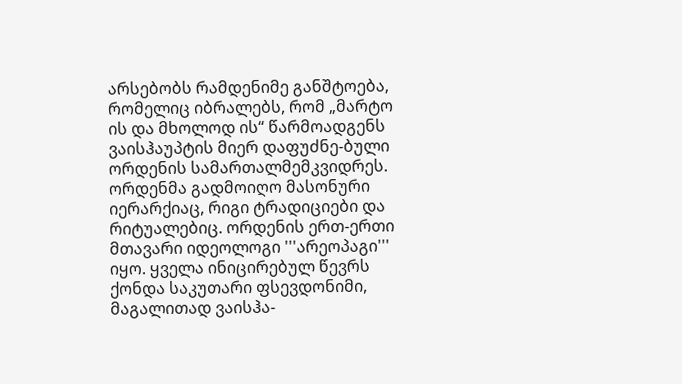არსებობს რამდენიმე განშტოება, რომელიც იბრალებს, რომ „მარტო ის და მხოლოდ ის“ წარმოადგენს ვაისჰაუპტის მიერ დაფუძნე-ბული ორდენის სამართალმემკვიდრეს. ორდენმა გადმოიღო მასონური იერარქიაც, რიგი ტრადიციები და რიტუალებიც. ორდენის ერთ-ერთი მთავარი იდეოლოგი '''არეოპაგი''' იყო. ყველა ინიცირებულ წევრს ქონდა საკუთარი ფსევდონიმი, მაგალითად ვაისჰა-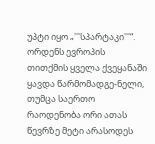უპტი იყო „'''სპარტაკი'''“. ორდენს ევროპის თითქმის ყველა ქვეყანაში ყავდა წარმომადგე-ნელი, თუმცა საერთო რაოდენობა ორი ათას წევრზე მეტი არასოდეს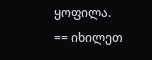ყოფილა.
== იხილეთ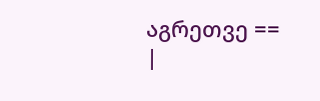აგრეთვე ==
|